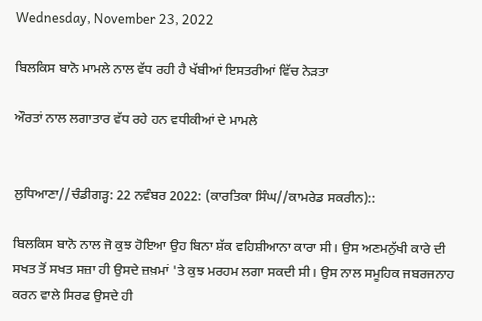Wednesday, November 23, 2022

ਬਿਲਕਿਸ ਬਾਨੋ ਮਾਮਲੇ ਨਾਲ ਵੱਧ ਰਹੀ ਹੈ ਖੱਬੀਆਂ ਇਸਤਰੀਆਂ ਵਿੱਚ ਨੇੜਤਾ

ਔਰਤਾਂ ਨਾਲ ਲਗਾਤਾਰ ਵੱਧ ਰਹੇ ਹਨ ਵਧੀਕੀਆਂ ਦੇ ਮਾਮਲੇ


ਲੁਧਿਆਣਾ//ਚੰਡੀਗੜ੍ਹ: 22 ਨਵੰਬਰ 2022: (ਕਾਰਤਿਕਾ ਸਿੰਘ//ਕਾਮਰੇਡ ਸਕਰੀਨ)::

ਬਿਲਕਿਸ ਬਾਨੋ ਨਾਲ ਜੋ ਕੁਝ ਹੋਇਆ ਉਹ ਬਿਨਾ ਸ਼ੱਕ ਵਹਿਸ਼ੀਆਨਾ ਕਾਰਾ ਸੀ। ਉਸ ਅਣਮਨੁੱਖੀ ਕਾਰੇ ਦੀ ਸਖਤ ਤੋਂ ਸਖਤ ਸਜ਼ਾ ਹੀ ਉਸਦੇ ਜ਼ਖ਼ਮਾਂ 'ਤੇ ਕੁਝ ਮਰਹਮ ਲਗਾ ਸਕਦੀ ਸੀ। ਉਸ ਨਾਲ ਸਮੂਹਿਕ ਜਬਰਜਨਾਹ ਕਰਨ ਵਾਲੇ ਸਿਰਫ ਉਸਦੇ ਹੀ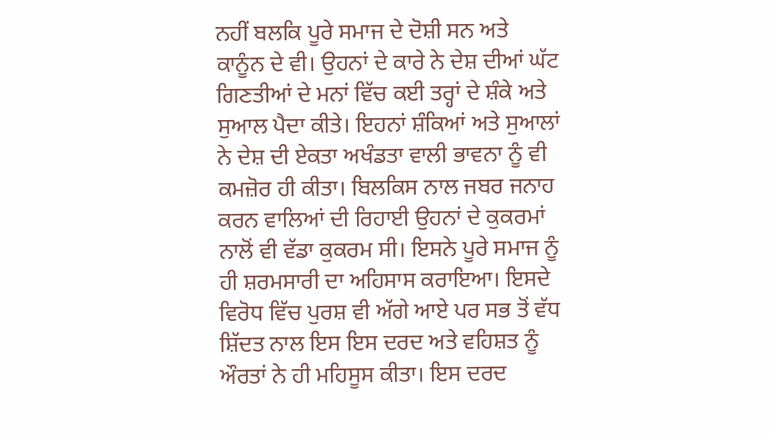ਨਹੀਂ ਬਲਕਿ ਪੂਰੇ ਸਮਾਜ ਦੇ ਦੋਸ਼ੀ ਸਨ ਅਤੇ ਕਾਨੂੰਨ ਦੇ ਵੀ। ਉਹਨਾਂ ਦੇ ਕਾਰੇ ਨੇ ਦੇਸ਼ ਦੀਆਂ ਘੱਟ ਗਿਣਤੀਆਂ ਦੇ ਮਨਾਂ ਵਿੱਚ ਕਈ ਤਰ੍ਹਾਂ ਦੇ ਸ਼ੰਕੇ ਅਤੇ ਸੁਆਲ ਪੈਦਾ ਕੀਤੇ। ਇਹਨਾਂ ਸ਼ੰਕਿਆਂ ਅਤੇ ਸੁਆਲਾਂ ਨੇ ਦੇਸ਼ ਦੀ ਏਕਤਾ ਅਖੰਡਤਾ ਵਾਲੀ ਭਾਵਨਾ ਨੂੰ ਵੀ ਕਮਜ਼ੋਰ ਹੀ ਕੀਤਾ। ਬਿਲਕਿਸ ਨਾਲ ਜਬਰ ਜਨਾਹ ਕਰਨ ਵਾਲਿਆਂ ਦੀ ਰਿਹਾਈ ਉਹਨਾਂ ਦੇ ਕੁਕਰਮਾਂ ਨਾਲੋਂ ਵੀ ਵੱਡਾ ਕੁਕਰਮ ਸੀ। ਇਸਨੇ ਪੂਰੇ ਸਮਾਜ ਨੂੰ ਹੀ ਸ਼ਰਮਸਾਰੀ ਦਾ ਅਹਿਸਾਸ ਕਰਾਇਆ। ਇਸਦੇ ਵਿਰੋਧ ਵਿੱਚ ਪੁਰਸ਼ ਵੀ ਅੱਗੇ ਆਏ ਪਰ ਸਭ ਤੋਂ ਵੱਧ ਸ਼ਿੱਦਤ ਨਾਲ ਇਸ ਇਸ ਦਰਦ ਅਤੇ ਵਹਿਸ਼ਤ ਨੂੰ ਔਰਤਾਂ ਨੇ ਹੀ ਮਹਿਸੂਸ ਕੀਤਾ। ਇਸ ਦਰਦ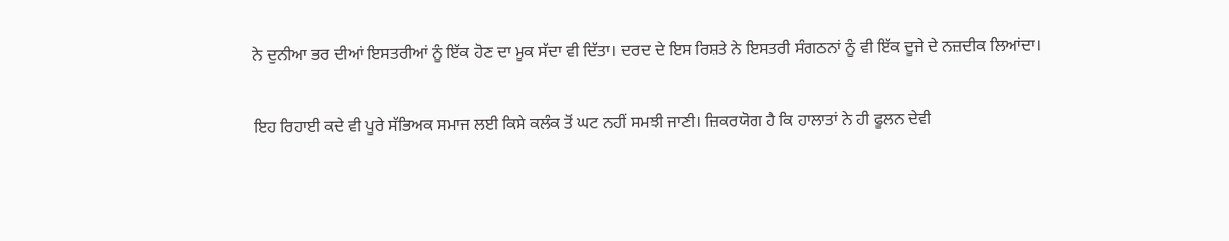ਨੇ ਦੁਨੀਆ ਭਰ ਦੀਆਂ ਇਸਤਰੀਆਂ ਨੂੰ ਇੱਕ ਹੋਣ ਦਾ ਮੂਕ ਸੱਦਾ ਵੀ ਦਿੱਤਾ। ਦਰਦ ਦੇ ਇਸ ਰਿਸ਼ਤੇ ਨੇ ਇਸਤਰੀ ਸੰਗਠਨਾਂ ਨੂੰ ਵੀ ਇੱਕ ਦੂਜੇ ਦੇ ਨਜ਼ਦੀਕ ਲਿਆਂਦਾ।

ਇਹ ਰਿਹਾਈ ਕਦੇ ਵੀ ਪੂਰੇ ਸੱਭਿਅਕ ਸਮਾਜ ਲਈ ਕਿਸੇ ਕਲੰਕ ਤੋਂ ਘਟ ਨਹੀਂ ਸਮਝੀ ਜਾਣੀ। ਜ਼ਿਕਰਯੋਗ ਹੈ ਕਿ ਹਾਲਾਤਾਂ ਨੇ ਹੀ ਫੂਲਨ ਦੇਵੀ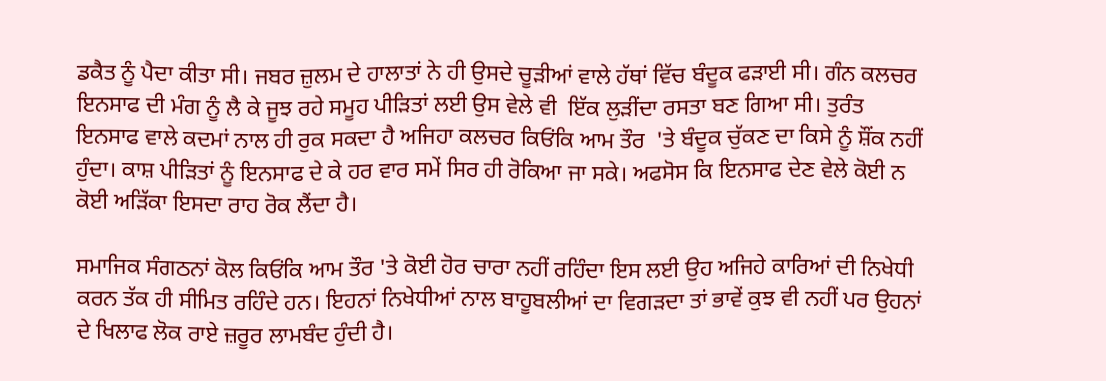ਡਕੈਤ ਨੂੰ ਪੈਦਾ ਕੀਤਾ ਸੀ। ਜਬਰ ਜ਼ੁਲਮ ਦੇ ਹਾਲਾਤਾਂ ਨੇ ਹੀ ਉਸਦੇ ਚੂੜੀਆਂ ਵਾਲੇ ਹੱਥਾਂ ਵਿੱਚ ਬੰਦੂਕ ਫੜਾਈ ਸੀ। ਗੰਨ ਕਲਚਰ ਇਨਸਾਫ ਦੀ ਮੰਗ ਨੂੰ ਲੈ ਕੇ ਜੂਝ ਰਹੇ ਸਮੂਹ ਪੀੜਿਤਾਂ ਲਈ ਉਸ ਵੇਲੇ ਵੀ  ਇੱਕ ਲੁੜੀਂਦਾ ਰਸਤਾ ਬਣ ਗਿਆ ਸੀ। ਤੁਰੰਤ ਇਨਸਾਫ ਵਾਲੇ ਕਦਮਾਂ ਨਾਲ ਹੀ ਰੁਕ ਸਕਦਾ ਹੈ ਅਜਿਹਾ ਕਲਚਰ ਕਿਓਂਕਿ ਆਮ ਤੌਰ  'ਤੇ ਬੰਦੂਕ ਚੁੱਕਣ ਦਾ ਕਿਸੇ ਨੂੰ ਸ਼ੌਂਕ ਨਹੀਂ ਹੁੰਦਾ। ਕਾਸ਼ ਪੀੜਿਤਾਂ ਨੂੰ ਇਨਸਾਫ ਦੇ ਕੇ ਹਰ ਵਾਰ ਸਮੇਂ ਸਿਰ ਹੀ ਰੋਕਿਆ ਜਾ ਸਕੇ। ਅਫਸੋਸ ਕਿ ਇਨਸਾਫ ਦੇਣ ਵੇਲੇ ਕੋਈ ਨ ਕੋਈ ਅੜਿੱਕਾ ਇਸਦਾ ਰਾਹ ਰੋਕ ਲੈਂਦਾ ਹੈ।

ਸਮਾਜਿਕ ਸੰਗਠਨਾਂ ਕੋਲ ਕਿਓਂਕਿ ਆਮ ਤੌਰ 'ਤੇ ਕੋਈ ਹੋਰ ਚਾਰਾ ਨਹੀਂ ਰਹਿੰਦਾ ਇਸ ਲਈ ਉਹ ਅਜਿਹੇ ਕਾਰਿਆਂ ਦੀ ਨਿਖੇਧੀ ਕਰਨ ਤੱਕ ਹੀ ਸੀਮਿਤ ਰਹਿੰਦੇ ਹਨ। ਇਹਨਾਂ ਨਿਖੇਧੀਆਂ ਨਾਲ ਬਾਹੂਬਲੀਆਂ ਦਾ ਵਿਗੜਦਾ ਤਾਂ ਭਾਵੇਂ ਕੁਝ ਵੀ ਨਹੀਂ ਪਰ ਉਹਨਾਂ ਦੇ ਖਿਲਾਫ ਲੋਕ ਰਾਏ ਜ਼ਰੂਰ ਲਾਮਬੰਦ ਹੁੰਦੀ ਹੈ।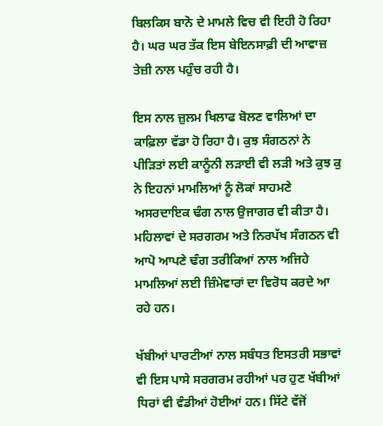ਬਿਲਕਿਸ ਬਾਨੋ ਦੇ ਮਾਮਲੇ ਵਿਚ ਵੀ ਇਹੀ ਹੋ ਰਿਹਾ ਹੈ। ਘਰ ਘਰ ਤੱਕ ਇਸ ਬੇਇਨਸਾਫ਼ੀ ਦੀ ਆਵਾਜ਼ ਤੇਜ਼ੀ ਨਾਲ ਪਹੁੰਚ ਰਹੀ ਹੈ।

ਇਸ ਨਾਲ ਜ਼ੁਲਮ ਖਿਲਾਫ ਬੋਲਣ ਵਾਲਿਆਂ ਦਾ ਕਾਫ਼ਿਲਾ ਵੱਡਾ ਹੋ ਰਿਹਾ ਹੈ। ਕੁਝ ਸੰਗਠਨਾਂ ਨੇ ਪੀੜਿਤਾਂ ਲਈ ਕਾਨੂੰਨੀ ਲੜਾਈ ਵੀ ਲੜੀ ਅਤੇ ਕੁਝ ਕੁ ਨੇ ਇਹਨਾਂ ਮਾਮਲਿਆਂ ਨੂੰ ਲੋਕਾਂ ਸਾਹਮਣੇ ਅਸਰਦਾਇਕ ਢੰਗ ਨਾਲ ਉਜਾਗਰ ਵੀ ਕੀਤਾ ਹੈ। ਮਹਿਲਾਵਾਂ ਦੇ ਸਰਗਰਮ ਅਤੇ ਨਿਰਪੱਖ ਸੰਗਠਨ ਵੀ ਆਪੋ ਆਪਣੇ ਢੰਗ ਤਰੀਕਿਆਂ ਨਾਲ ਅਜਿਹੇ ਮਾਮਲਿਆਂ ਲਈ ਜ਼ਿੰਮੇਵਾਰਾਂ ਦਾ ਵਿਰੋਧ ਕਰਦੇ ਆ ਰਹੇ ਹਨ।

ਖੱਬੀਆਂ ਪਾਰਟੀਆਂ ਨਾਲ ਸਬੰਧਤ ਇਸਤਰੀ ਸਭਾਵਾਂ ਵੀ ਇਸ ਪਾਸੇ ਸਰਗਰਮ ਰਹੀਆਂ ਪਰ ਹੁਣ ਖੱਬੀਆਂ ਧਿਰਾਂ ਵੀ ਵੰਡੀਆਂ ਹੋਈਆਂ ਹਨ। ਸਿੱਟੇ ਵੱਜੋਂ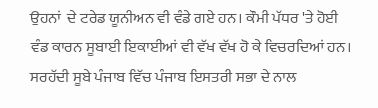ਉਹਨਾਂ  ਦੇ ਟਰੇਡ ਯੂਨੀਅਨ ਵੀ ਵੰਡੇ ਗਏ ਹਨ। ਕੌਮੀ ਪੱਧਰ 'ਤੇ ਹੋਈ ਵੰਡ ਕਾਰਨ ਸੂਬਾਈ ਇਕਾਈਆਂ ਵੀ ਵੱਖ ਵੱਖ ਹੋ ਕੇ ਵਿਚਰਦਿਆਂ ਹਨ। ਸਰਹੱਦੀ ਸੂਬੇ ਪੰਜਾਬ ਵਿੱਚ ਪੰਜਾਬ ਇਸਤਰੀ ਸਭਾ ਦੇ ਨਾਲ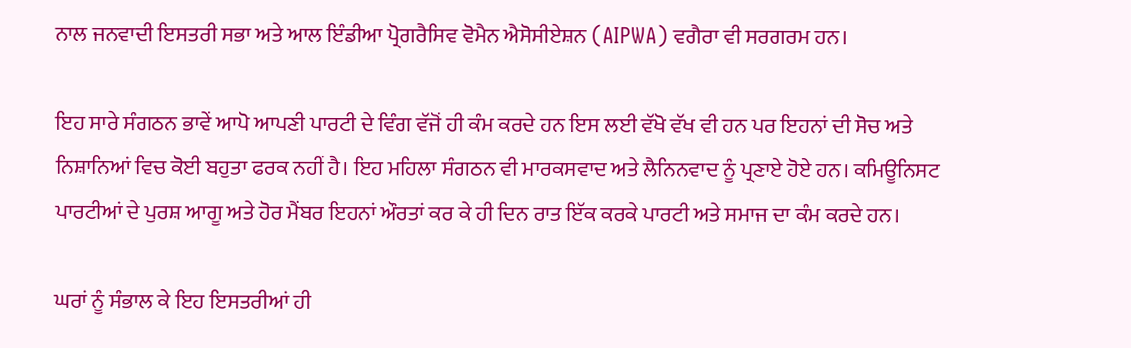ਨਾਲ ਜਨਵਾਦੀ ਇਸਤਰੀ ਸਭਾ ਅਤੇ ਆਲ ਇੰਡੀਆ ਪ੍ਰੋਗਰੈਸਿਵ ਵੋਮੈਨ ਐਸੋਸੀਏਸ਼ਨ (AIPWA) ਵਗੈਰਾ ਵੀ ਸਰਗਰਮ ਹਨ।

ਇਹ ਸਾਰੇ ਸੰਗਠਨ ਭਾਵੇਂ ਆਪੋ ਆਪਣੀ ਪਾਰਟੀ ਦੇ ਵਿੰਗ ਵੱਜੋਂ ਹੀ ਕੰਮ ਕਰਦੇ ਹਨ ਇਸ ਲਈ ਵੱਖੋ ਵੱਖ ਵੀ ਹਨ ਪਰ ਇਹਨਾਂ ਦੀ ਸੋਚ ਅਤੇ ਨਿਸ਼ਾਨਿਆਂ ਵਿਚ ਕੋਈ ਬਹੁਤਾ ਫਰਕ ਨਹੀਂ ਹੈ। ਇਹ ਮਹਿਲਾ ਸੰਗਠਨ ਵੀ ਮਾਰਕਸਵਾਦ ਅਤੇ ਲੈਨਿਨਵਾਦ ਨੂੰ ਪ੍ਰਣਾਏ ਹੋਏ ਹਨ। ਕਮਿਊਨਿਸਟ ਪਾਰਟੀਆਂ ਦੇ ਪੁਰਸ਼ ਆਗੂ ਅਤੇ ਹੋਰ ਮੈਂਬਰ ਇਹਨਾਂ ਔਰਤਾਂ ਕਰ ਕੇ ਹੀ ਦਿਨ ਰਾਤ ਇੱਕ ਕਰਕੇ ਪਾਰਟੀ ਅਤੇ ਸਮਾਜ ਦਾ ਕੰਮ ਕਰਦੇ ਹਨ।

ਘਰਾਂ ਨੂੰ ਸੰਭਾਲ ਕੇ ਇਹ ਇਸਤਰੀਆਂ ਹੀ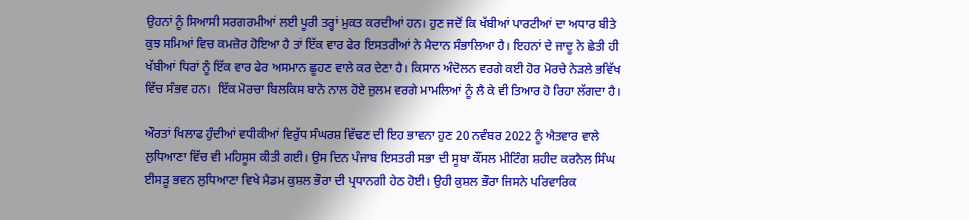ਉਹਨਾਂ ਨੂੰ ਸਿਆਸੀ ਸਰਗਰਮੀਆਂ ਲਈ ਪੂਰੀ ਤਰ੍ਹਾਂ ਮੁਕਤ ਕਰਦੀਆਂ ਹਨ। ਹੁਣ ਜਦੋਂ ਕਿ ਖੱਬੀਆਂ ਪਾਰਟੀਆਂ ਦਾ ਅਧਾਰ ਬੀਤੇ ਕੁਝ ਸਮਿਆਂ ਵਿਚ ਕਮਜ਼ੋਰ ਹੋਇਆ ਹੈ ਤਾਂ ਇੱਕ ਵਾਰ ਫੇਰ ਇਸਤਰੀਆਂ ਨੇ ਮੈਦਾਨ ਸੰਭਾਲਿਆ ਹੈ। ਇਹਨਾਂ ਦੇ ਜਾਦੂ ਨੇ ਛੇਤੀ ਹੀ ਖੱਬੀਆਂ ਧਿਰਾਂ ਨੂੰ ਇੱਕ ਵਾਰ ਫੇਰ ਅਸਮਾਨ ਛੂਹਣ ਵਾਲੇ ਕਰ ਦੇਣਾ ਹੈ। ਕਿਸਾਨ ਅੰਦੋਲਨ ਵਰਗੇ ਕਈ ਹੋਰ ਮੋਰਚੇ ਨੇੜਲੇ ਭਵਿੱਖ ਵਿੱਚ ਸੰਭਵ ਹਨ।  ਇੱਕ ਮੋਰਚਾ ਬਿਲਕਿਸ ਬਾਨੋ ਨਾਲ ਹੋਏ ਜ਼ੁਲਮ ਵਰਗੇ ਮਾਮਲਿਆਂ ਨੂੰ ਲੈ ਕੇ ਵੀ ਤਿਆਰ ਹੋ ਰਿਹਾ ਲੱਗਦਾ ਹੈ।

ਔਰਤਾਂ ਖਿਲਾਫ ਹੁੰਦੀਆਂ ਵਧੀਕੀਆਂ ਵਿਰੁੱਧ ਸੰਘਰਸ਼ ਵਿੱਢਣ ਦੀ ਇਹ ਭਾਵਨਾ ਹੁਣ 20 ਨਵੰਬਰ 2022 ਨੂੰ ਐਤਵਾਰ ਵਾਲੇ ਲੁਧਿਆਣਾ ਵਿੱਚ ਵੀ ਮਹਿਸੂਸ ਕੀਤੀ ਗਈ। ਉਸ ਦਿਨ ਪੰਜਾਬ ਇਸਤਰੀ ਸਭਾ ਦੀ ਸੂਬਾ ਕੌਂਸਲ ਮੀਟਿੰਗ ਸ਼ਹੀਦ ਕਰਨੈਲ ਸਿੰਘ ਈਸੜੂ ਭਵਨ ਲੁਧਿਆਣਾ ਵਿਖੇ ਮੈਡਮ ਕੁਸ਼ਲ ਭੌਰਾ ਦੀ ਪ੍ਰਧਾਨਗੀ ਹੇਠ ਹੋਈ। ਉਹੀ ਕੁਸ਼ਲ ਭੌਰਾ ਜਿਸਨੇ ਪਰਿਵਾਰਿਕ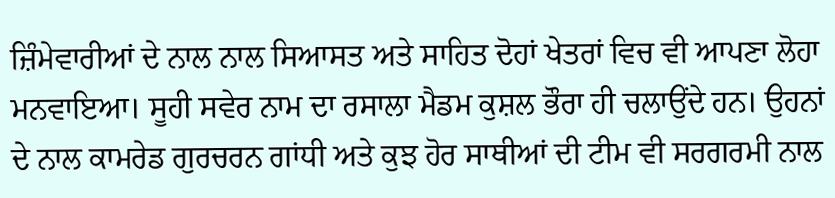ਜ਼ਿੰਮੇਵਾਰੀਆਂ ਦੇ ਨਾਲ ਨਾਲ ਸਿਆਸਤ ਅਤੇ ਸਾਹਿਤ ਦੋਹਾਂ ਖੇਤਰਾਂ ਵਿਚ ਵੀ ਆਪਣਾ ਲੋਹਾ ਮਨਵਾਇਆ। ਸੂਹੀ ਸਵੇਰ ਨਾਮ ਦਾ ਰਸਾਲਾ ਮੈਡਮ ਕੁਸ਼ਲ ਭੌਰਾ ਹੀ ਚਲਾਉਂਦੇ ਹਨ। ਉਹਨਾਂ ਦੇ ਨਾਲ ਕਾਮਰੇਡ ਗੁਰਚਰਨ ਗਾਂਧੀ ਅਤੇ ਕੁਝ ਹੋਰ ਸਾਥੀਆਂ ਦੀ ਟੀਮ ਵੀ ਸਰਗਰਮੀ ਨਾਲ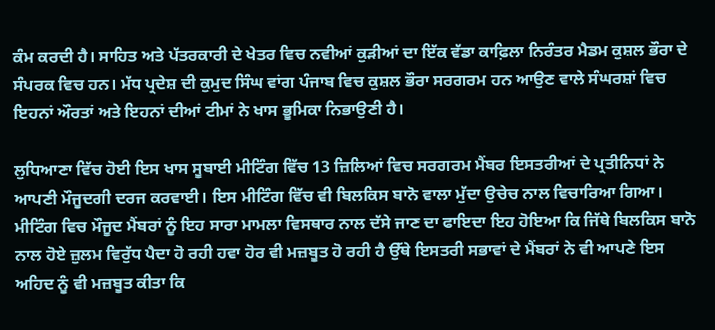ਕੰਮ ਕਰਦੀ ਹੈ। ਸਾਹਿਤ ਅਤੇ ਪੱਤਰਕਾਰੀ ਦੇ ਖੇਤਰ ਵਿਚ ਨਵੀਆਂ ਕੁੜੀਆਂ ਦਾ ਇੱਕ ਵੱਡਾ ਕਾਫ਼ਿਲਾ ਨਿਰੰਤਰ ਮੈਡਮ ਕੁਸ਼ਲ ਭੌਰਾ ਦੇ ਸੰਪਰਕ ਵਿਚ ਹਨ। ਮੱਧ ਪ੍ਰਦੇਸ਼ ਦੀ ਕੁਮੁਦ ਸਿੰਘ ਵਾਂਗ ਪੰਜਾਬ ਵਿਚ ਕੁਸ਼ਲ ਭੌਰਾ ਸਰਗਰਮ ਹਨ ਆਉਣ ਵਾਲੇ ਸੰਘਰਸ਼ਾਂ ਵਿਚ ਇਹਨਾਂ ਔਰਤਾਂ ਅਤੇ ਇਹਨਾਂ ਦੀਆਂ ਟੀਮਾਂ ਨੇ ਖਾਸ ਭੂਮਿਕਾ ਨਿਭਾਉਣੀ ਹੈ।

ਲੁਧਿਆਣਾ ਵਿੱਚ ਹੋਈ ਇਸ ਖਾਸ ਸੂਬਾਈ ਮੀਟਿੰਗ ਵਿੱਚ 13 ਜ਼ਿਲਿਆਂ ਵਿਚ ਸਰਗਰਮ ਮੈਂਬਰ ਇਸਤਰੀਆਂ ਦੇ ਪ੍ਰਤੀਨਿਧਾਂ ਨੇ ਆਪਣੀ ਮੌਜੂਦਗੀ ਦਰਜ ਕਰਵਾਈ। ਇਸ ਮੀਟਿੰਗ ਵਿੱਚ ਵੀ ਬਿਲਕਿਸ ਬਾਨੋ ਵਾਲਾ ਮੁੱਦਾ ਉਚੇਚ ਨਾਲ ਵਿਚਾਰਿਆ ਗਿਆ। ਮੀਟਿੰਗ ਵਿਚ ਮੌਜੂਦ ਮੈਂਬਰਾਂ ਨੂੰ ਇਹ ਸਾਰਾ ਮਾਮਲਾ ਵਿਸਥਾਰ ਨਾਲ ਦੱਸੇ ਜਾਣ ਦਾ ਫਾਇਦਾ ਇਹ ਹੋਇਆ ਕਿ ਜਿੱਥੇ ਬਿਲਕਿਸ ਬਾਨੋ ਨਾਲ ਹੋਏ ਜ਼ੁਲਮ ਵਿਰੁੱਧ ਪੈਦਾ ਹੋ ਰਹੀ ਹਵਾ ਹੋਰ ਵੀ ਮਜ਼ਬੂਤ ਹੋ ਰਹੀ ਹੈ ਉੱਥੇ ਇਸਤਰੀ ਸਭਾਵਾਂ ਦੇ ਮੈਂਬਰਾਂ ਨੇ ਵੀ ਆਪਣੇ ਇਸ ਅਹਿਦ ਨੂੰ ਵੀ ਮਜ਼ਬੂਤ ਕੀਤਾ ਕਿ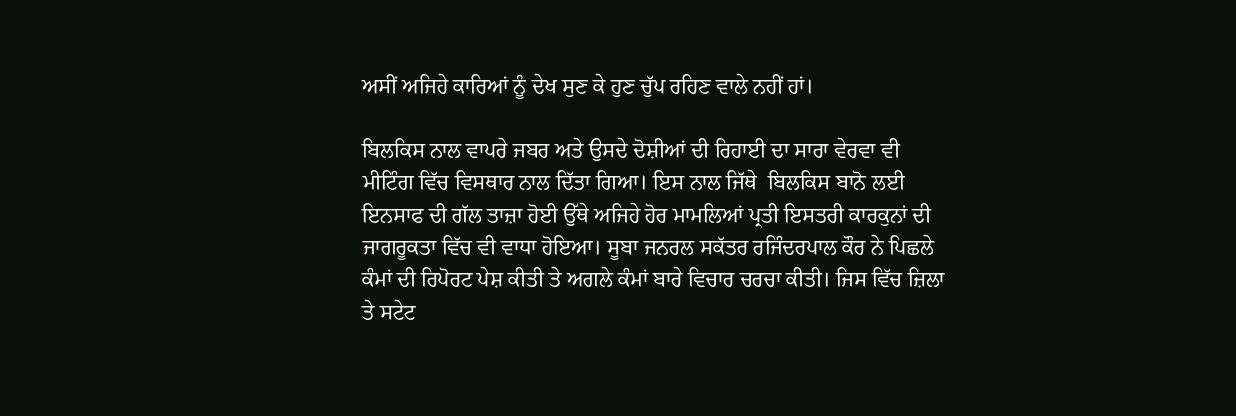ਅਸੀਂ ਅਜਿਹੇ ਕਾਰਿਆਂ ਨੂੰ ਦੇਖ ਸੁਣ ਕੇ ਹੁਣ ਚੁੱਪ ਰਹਿਣ ਵਾਲੇ ਨਹੀਂ ਹਾਂ।

ਬਿਲਕਿਸ ਨਾਲ ਵਾਪਰੇ ਜਬਰ ਅਤੇ ਉਸਦੇ ਦੋਸ਼ੀਆਂ ਦੀ ਰਿਹਾਈ ਦਾ ਸਾਰਾ ਵੇਰਵਾ ਵੀ ਮੀਟਿੰਗ ਵਿੱਚ ਵਿਸਥਾਰ ਨਾਲ ਦਿੱਤਾ ਗਿਆ। ਇਸ ਨਾਲ ਜਿੱਥੇ  ਬਿਲਕਿਸ ਬਾਨੋ ਲਈ ਇਨਸਾਫ ਦੀ ਗੱਲ ਤਾਜ਼ਾ ਹੋਈ ਉੱਥੇ ਅਜਿਹੇ ਹੋਰ ਮਾਮਲਿਆਂ ਪ੍ਰਤੀ ਇਸਤਰੀ ਕਾਰਕੁਨਾਂ ਦੀ ਜਾਗਰੂਕਤਾ ਵਿੱਚ ਵੀ ਵਾਧਾ ਹੋਇਆ। ਸੂਬਾ ਜਨਰਲ ਸਕੱਤਰ ਰਜਿੰਦਰਪਾਲ ਕੌਰ ਨੇ ਪਿਛਲੇ ਕੰਮਾਂ ਦੀ ਰਿਪੋਰਟ ਪੇਸ਼ ਕੀਤੀ ਤੇ ਅਗਲੇ ਕੰਮਾਂ ਬਾਰੇ ਵਿਚਾਰ ਚਰਚਾ ਕੀਤੀ। ਜਿਸ ਵਿੱਚ ਜ਼ਿਲਾ ਤੇ ਸਟੇਟ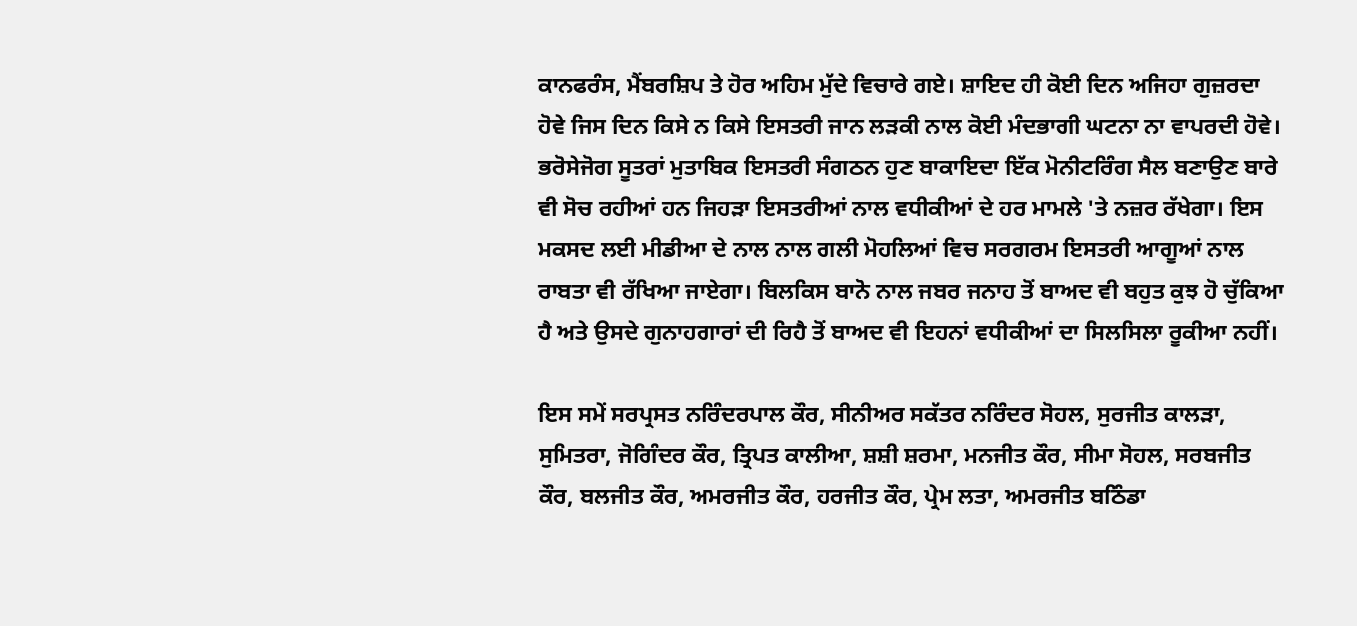ਕਾਨਫਰੰਸ, ਮੈਂਬਰਸ਼ਿਪ ਤੇ ਹੋਰ ਅਹਿਮ ਮੁੱਦੇ ਵਿਚਾਰੇ ਗਏ। ਸ਼ਾਇਦ ਹੀ ਕੋਈ ਦਿਨ ਅਜਿਹਾ ਗੁਜ਼ਰਦਾ ਹੋਵੇ ਜਿਸ ਦਿਨ ਕਿਸੇ ਨ ਕਿਸੇ ਇਸਤਰੀ ਜਾਨ ਲੜਕੀ ਨਾਲ ਕੋਈ ਮੰਦਭਾਗੀ ਘਟਨਾ ਨਾ ਵਾਪਰਦੀ ਹੋਵੇ। ਭਰੋਸੇਜੋਗ ਸੂਤਰਾਂ ਮੁਤਾਬਿਕ ਇਸਤਰੀ ਸੰਗਠਨ ਹੁਣ ਬਾਕਾਇਦਾ ਇੱਕ ਮੋਨੀਟਰਿੰਗ ਸੈਲ ਬਣਾਉਣ ਬਾਰੇ ਵੀ ਸੋਚ ਰਹੀਆਂ ਹਨ ਜਿਹੜਾ ਇਸਤਰੀਆਂ ਨਾਲ ਵਧੀਕੀਆਂ ਦੇ ਹਰ ਮਾਮਲੇ 'ਤੇ ਨਜ਼ਰ ਰੱਖੇਗਾ। ਇਸ ਮਕਸਦ ਲਈ ਮੀਡੀਆ ਦੇ ਨਾਲ ਨਾਲ ਗਲੀ ਮੋਹਲਿਆਂ ਵਿਚ ਸਰਗਰਮ ਇਸਤਰੀ ਆਗੂਆਂ ਨਾਲ ਰਾਬਤਾ ਵੀ ਰੱਖਿਆ ਜਾਏਗਾ। ਬਿਲਕਿਸ ਬਾਨੋ ਨਾਲ ਜਬਰ ਜਨਾਹ ਤੋਂ ਬਾਅਦ ਵੀ ਬਹੁਤ ਕੁਝ ਹੋ ਚੁੱਕਿਆ ਹੈ ਅਤੇ ਉਸਦੇ ਗੁਨਾਹਗਾਰਾਂ ਦੀ ਰਿਹੈ ਤੋਂ ਬਾਅਦ ਵੀ ਇਹਨਾਂ ਵਧੀਕੀਆਂ ਦਾ ਸਿਲਸਿਲਾ ਰੂਕੀਆ ਨਹੀਂ।

ਇਸ ਸਮੇਂ ਸਰਪ੍ਰਸਤ ਨਰਿੰਦਰਪਾਲ ਕੌਰ, ਸੀਨੀਅਰ ਸਕੱਤਰ ਨਰਿੰਦਰ ਸੋਹਲ, ਸੁਰਜੀਤ ਕਾਲੜਾ, ਸੁਮਿਤਰਾ, ਜੋਗਿੰਦਰ ਕੌਰ, ਤ੍ਰਿਪਤ ਕਾਲੀਆ, ਸ਼ਸ਼ੀ ਸ਼ਰਮਾ, ਮਨਜੀਤ ਕੌਰ, ਸੀਮਾ ਸੋਹਲ, ਸਰਬਜੀਤ ਕੌਰ, ਬਲਜੀਤ ਕੌਰ, ਅਮਰਜੀਤ ਕੌਰ, ਹਰਜੀਤ ਕੌਰ, ਪ੍ਰੇਮ ਲਤਾ, ਅਮਰਜੀਤ ਬਠਿੰਡਾ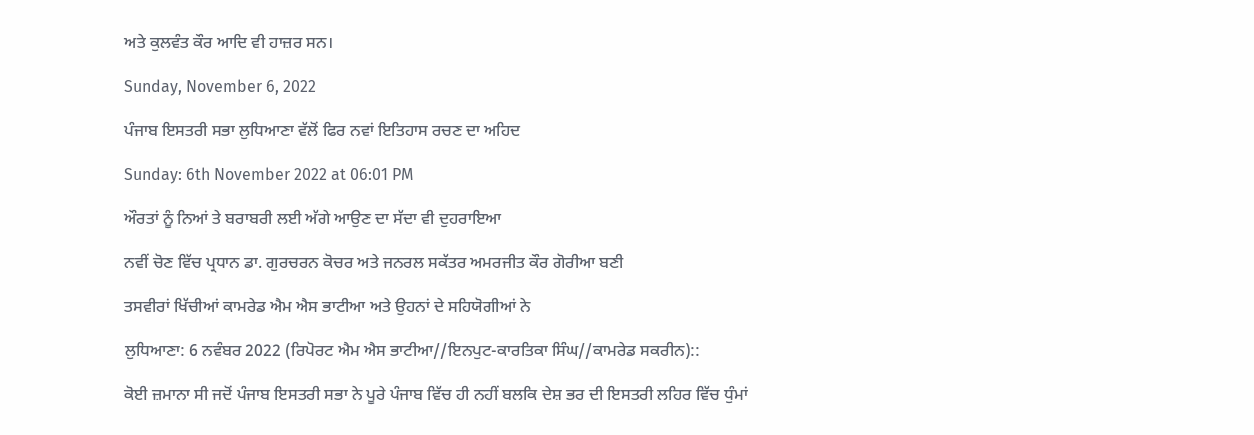ਅਤੇ ਕੁਲਵੰਤ ਕੌਰ ਆਦਿ ਵੀ ਹਾਜ਼ਰ ਸਨ।

Sunday, November 6, 2022

ਪੰਜਾਬ ਇਸਤਰੀ ਸਭਾ ਲੁਧਿਆਣਾ ਵੱਲੋਂ ਫਿਰ ਨਵਾਂ ਇਤਿਹਾਸ ਰਚਣ ਦਾ ਅਹਿਦ

Sunday: 6th November 2022 at 06:01 PM

ਔਰਤਾਂ ਨੂੰ ਨਿਆਂ ਤੇ ਬਰਾਬਰੀ ਲਈ ਅੱਗੇ ਆਉਣ ਦਾ ਸੱਦਾ ਵੀ ਦੁਹਰਾਇਆ

ਨਵੀਂ ਚੋਣ ਵਿੱਚ ਪ੍ਰਧਾਨ ਡਾ. ਗੁਰਚਰਨ ਕੋਚਰ ਅਤੇ ਜਨਰਲ ਸਕੱਤਰ ਅਮਰਜੀਤ ਕੌਰ ਗੋਰੀਆ ਬਣੀ

ਤਸਵੀਰਾਂ ਖਿੱਚੀਆਂ ਕਾਮਰੇਡ ਐਮ ਐਸ ਭਾਟੀਆ ਅਤੇ ਉਹਨਾਂ ਦੇ ਸਹਿਯੋਗੀਆਂ ਨੇ

ਲੁਧਿਆਣਾ: 6 ਨਵੰਬਰ 2022 (ਰਿਪੋਰਟ ਐਮ ਐਸ ਭਾਟੀਆ//ਇਨਪੁਟ-ਕਾਰਤਿਕਾ ਸਿੰਘ//ਕਾਮਰੇਡ ਸਕਰੀਨ)::

ਕੋਈ ਜ਼ਮਾਨਾ ਸੀ ਜਦੋਂ ਪੰਜਾਬ ਇਸਤਰੀ ਸਭਾ ਨੇ ਪੂਰੇ ਪੰਜਾਬ ਵਿੱਚ ਹੀ ਨਹੀਂ ਬਲਕਿ ਦੇਸ਼ ਭਰ ਦੀ ਇਸਤਰੀ ਲਹਿਰ ਵਿੱਚ ਧੁੰਮਾਂ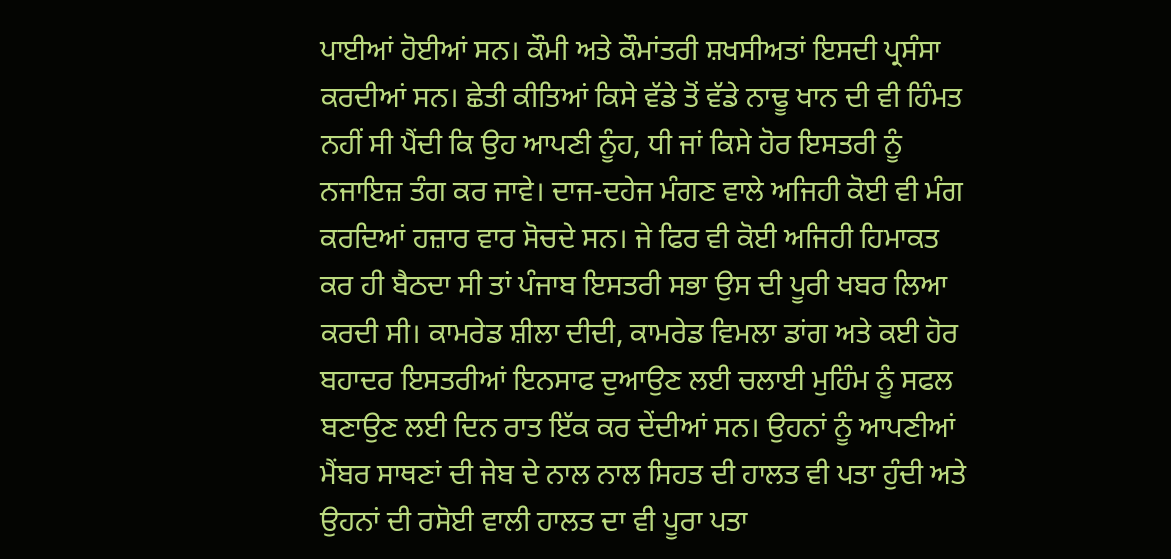ਪਾਈਆਂ ਹੋਈਆਂ ਸਨ। ਕੌਮੀ ਅਤੇ ਕੌਮਾਂਤਰੀ ਸ਼ਖਸੀਅਤਾਂ ਇਸਦੀ ਪ੍ਰਸੰਸਾ ਕਰਦੀਆਂ ਸਨ। ਛੇਤੀ ਕੀਤਿਆਂ ਕਿਸੇ ਵੱਡੇ ਤੋਂ ਵੱਡੇ ਨਾਢੂ ਖਾਨ ਦੀ ਵੀ ਹਿੰਮਤ ਨਹੀਂ ਸੀ ਪੈਂਦੀ ਕਿ ਉਹ ਆਪਣੀ ਨੂੰਹ, ਧੀ ਜਾਂ ਕਿਸੇ ਹੋਰ ਇਸਤਰੀ ਨੂੰ ਨਜਾਇਜ਼ ਤੰਗ ਕਰ ਜਾਵੇ। ਦਾਜ-ਦਹੇਜ ਮੰਗਣ ਵਾਲੇ ਅਜਿਹੀ ਕੋਈ ਵੀ ਮੰਗ ਕਰਦਿਆਂ ਹਜ਼ਾਰ ਵਾਰ ਸੋਚਦੇ ਸਨ। ਜੇ ਫਿਰ ਵੀ ਕੋਈ ਅਜਿਹੀ ਹਿਮਾਕਤ ਕਰ ਹੀ ਬੈਠਦਾ ਸੀ ਤਾਂ ਪੰਜਾਬ ਇਸਤਰੀ ਸਭਾ ਉਸ ਦੀ ਪੂਰੀ ਖਬਰ ਲਿਆ ਕਰਦੀ ਸੀ। ਕਾਮਰੇਡ ਸ਼ੀਲਾ ਦੀਦੀ, ਕਾਮਰੇਡ ਵਿਮਲਾ ਡਾਂਗ ਅਤੇ ਕਈ ਹੋਰ ਬਹਾਦਰ ਇਸਤਰੀਆਂ ਇਨਸਾਫ ਦੁਆਉਣ ਲਈ ਚਲਾਈ ਮੁਹਿੰਮ ਨੂੰ ਸਫਲ ਬਣਾਉਣ ਲਈ ਦਿਨ ਰਾਤ ਇੱਕ ਕਰ ਦੇਂਦੀਆਂ ਸਨ। ਉਹਨਾਂ ਨੂੰ ਆਪਣੀਆਂ ਮੈਂਬਰ ਸਾਥਣਾਂ ਦੀ ਜੇਬ ਦੇ ਨਾਲ ਨਾਲ ਸਿਹਤ ਦੀ ਹਾਲਤ ਵੀ ਪਤਾ ਹੁੰਦੀ ਅਤੇ ਉਹਨਾਂ ਦੀ ਰਸੋਈ ਵਾਲੀ ਹਾਲਤ ਦਾ ਵੀ ਪੂਰਾ ਪਤਾ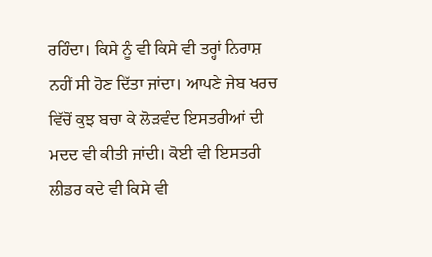ਰਹਿੰਦਾ। ਕਿਸੇ ਨੂੰ ਵੀ ਕਿਸੇ ਵੀ ਤਰ੍ਹਾਂ ਨਿਰਾਸ਼ ਨਹੀਂ ਸੀ ਹੋਣ ਦਿੱਤਾ ਜਾਂਦਾ। ਆਪਣੇ ਜੇਬ ਖਰਚ ਵਿੱਚੋਂ ਕੁਝ ਬਚਾ ਕੇ ਲੋੜਵੰਦ ਇਸਤਰੀਆਂ ਦੀ ਮਦਦ ਵੀ ਕੀਤੀ ਜਾਂਦੀ। ਕੋਈ ਵੀ ਇਸਤਰੀ ਲੀਡਰ ਕਦੇ ਵੀ ਕਿਸੇ ਵੀ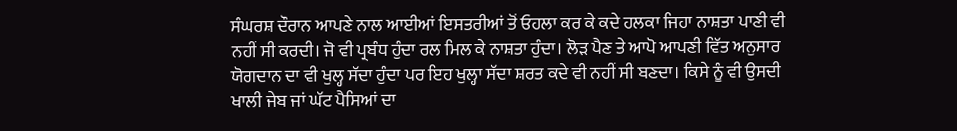ਸੰਘਰਸ਼ ਦੌਰਾਨ ਆਪਣੇ ਨਾਲ ਆਈਆਂ ਇਸਤਰੀਆਂ ਤੋਂ ਓਹਲਾ ਕਰ ਕੇ ਕਦੇ ਹਲਕਾ ਜਿਹਾ ਨਾਸ਼ਤਾ ਪਾਣੀ ਵੀ ਨਹੀਂ ਸੀ ਕਰਦੀ। ਜੋ ਵੀ ਪ੍ਰਬੰਧ ਹੁੰਦਾ ਰਲ ਮਿਲ ਕੇ ਨਾਸ਼ਤਾ ਹੁੰਦਾ। ਲੋੜ ਪੈਣ ਤੇ ਆਪੋ ਆਪਣੀ ਵਿੱਤ ਅਨੁਸਾਰ ਯੋਗਦਾਨ ਦਾ ਵੀ ਖੁਲ੍ਹ ਸੱਦਾ ਹੁੰਦਾ ਪਰ ਇਹ ਖੁਲ੍ਹਾ ਸੱਦਾ ਸ਼ਰਤ ਕਦੇ ਵੀ ਨਹੀਂ ਸੀ ਬਣਦਾ। ਕਿਸੇ ਨੂੰ ਵੀ ਉਸਦੀ ਖਾਲੀ ਜੇਬ ਜਾਂ ਘੱਟ ਪੈਸਿਆਂ ਦਾ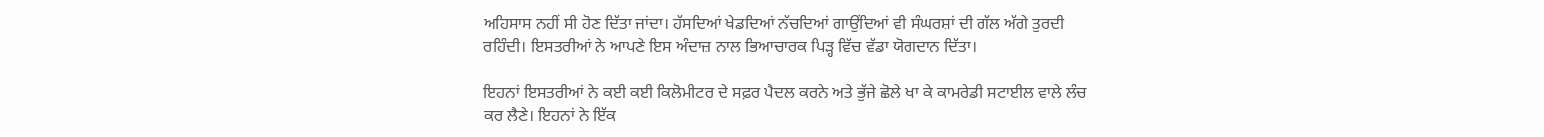ਅਹਿਸਾਸ ਨਹੀਂ ਸੀ ਹੋਣ ਦਿੱਤਾ ਜਾਂਦਾ। ਹੱਸਦਿਆਂ ਖੇਡਦਿਆਂ ਨੱਚਦਿਆਂ ਗਾਉਂਦਿਆਂ ਵੀ ਸੰਘਰਸ਼ਾਂ ਦੀ ਗੱਲ ਅੱਗੇ ਤੁਰਦੀ ਰਹਿੰਦੀ। ਇਸਤਰੀਆਂ ਨੇ ਆਪਣੇ ਇਸ ਅੰਦਾਜ਼ ਨਾਲ ਭਿਆਚਾਰਕ ਪਿੜ੍ਹ ਵਿੱਚ ਵੱਡਾ ਯੋਗਦਾਨ ਦਿੱਤਾ।

ਇਹਨਾਂ ਇਸਤਰੀਆਂ ਨੇ ਕਈ ਕਈ ਕਿਲੋਮੀਟਰ ਦੇ ਸਫ਼ਰ ਪੈਦਲ ਕਰਨੇ ਅਤੇ ਭੁੱਜੇ ਛੋਲੇ ਖਾ ਕੇ ਕਾਮਰੇਡੀ ਸਟਾਈਲ ਵਾਲੇ ਲੰਚ ਕਰ ਲੈਣੇ। ਇਹਨਾਂ ਨੇ ਇੱਕ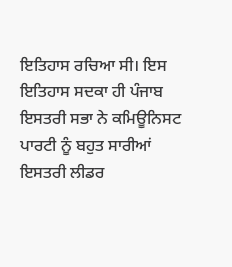ਇਤਿਹਾਸ ਰਚਿਆ ਸੀ। ਇਸ ਇਤਿਹਾਸ ਸਦਕਾ ਹੀ ਪੰਜਾਬ ਇਸਤਰੀ ਸਭਾ ਨੇ ਕਮਿਊਨਿਸਟ ਪਾਰਟੀ ਨੂੰ ਬਹੁਤ ਸਾਰੀਆਂ ਇਸਤਰੀ ਲੀਡਰ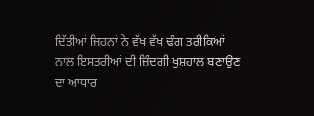ਦਿੱਤੀਆਂ ਜਿਹਨਾਂ ਨੇ ਵੱਖ ਵੱਖ ਢੰਗ ਤਰੀਕਿਆਂ ਨਾਲ ਇਸਤਰੀਆਂ ਦੀ ਜ਼ਿੰਦਗੀ ਖੁਸ਼ਹਾਲ ਬਣਾਉਣ ਦਾ ਆਧਾਰ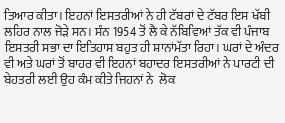ਤਿਆਰ ਕੀਤਾ। ਇਹਨਾਂ ਇਸਤਰੀਆਂ ਨੇ ਹੀ ਟੱਬਰਾਂ ਦੇ ਟੱਬਰ ਇਸ ਖੱਬੀ ਲਹਿਰ ਨਾਲ ਜੋੜੇ ਸਨ। ਸੰਨ 1954 ਤੋਂ ਲੈ ਕੇ ਨੱਬਿਵਿਆਂ ਤੱਕ ਵੀ ਪੰਜਾਬ ਇਸਤਰੀ ਸਭਾ ਦਾ ਇਤਿਹਾਸ ਬਹੁਤ ਹੀ ਸ਼ਾਨਾਂਮੱਤਾ ਰਿਹਾ। ਘਰਾਂ ਦੇ ਅੰਦਰ ਵੀ ਅਤੇ ਘਰਾਂ ਤੋਂ ਬਾਹਰ ਵੀ ਇਹਨਾਂ ਬਹਾਦਰ ਇਸਤਰੀਆਂ ਨੇ ਪਾਰਟੀ ਦੀ ਬੇਹਤਰੀ ਲਈ ਉਹ ਕੰਮ ਕੀਤੇ ਜਿਹਨਾਂ ਨੇ  ਲੋਕ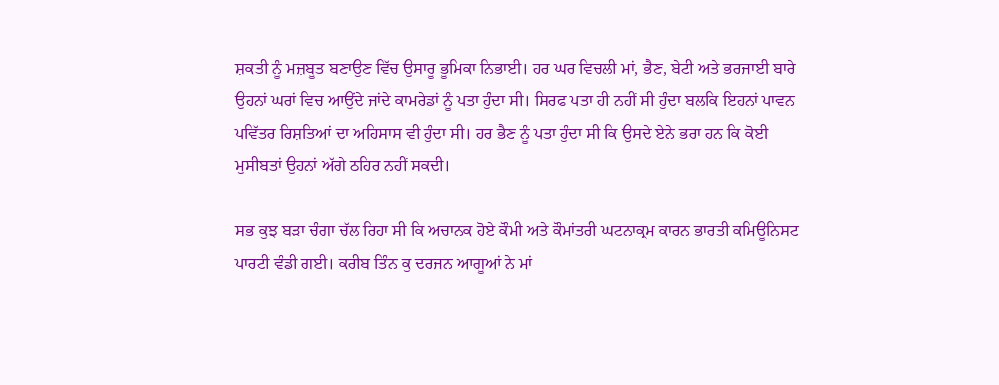ਸ਼ਕਤੀ ਨੂੰ ਮਜ਼ਬੂਤ ਬਣਾਉਣ ਵਿੱਚ ਉਸਾਰੂ ਭੂਮਿਕਾ ਨਿਭਾਈ। ਹਰ ਘਰ ਵਿਚਲੀ ਮਾਂ, ਭੈਣ, ਬੇਟੀ ਅਤੇ ਭਰਜਾਈ ਬਾਰੇ ਉਹਨਾਂ ਘਰਾਂ ਵਿਚ ਆਉਂਦੇ ਜਾਂਦੇ ਕਾਮਰੇਡਾਂ ਨੂੰ ਪਤਾ ਹੁੰਦਾ ਸੀ। ਸਿਰਫ ਪਤਾ ਹੀ ਨਹੀਂ ਸੀ ਹੁੰਦਾ ਬਲਕਿ ਇਹਨਾਂ ਪਾਵਨ ਪਵਿੱਤਰ ਰਿਸ਼ਤਿਆਂ ਦਾ ਅਹਿਸਾਸ ਵੀ ਹੁੰਦਾ ਸੀ। ਹਰ ਭੈਣ ਨੂੰ ਪਤਾ ਹੁੰਦਾ ਸੀ ਕਿ ਉਸਦੇ ਏਨੇ ਭਰਾ ਹਨ ਕਿ ਕੋਈ ਮੁਸੀਬਤਾਂ ਉਹਨਾਂ ਅੱਗੇ ਠਹਿਰ ਨਹੀਂ ਸਕਦੀ।

ਸਭ ਕੁਝ ਬੜਾ ਚੰਗਾ ਚੱਲ ਰਿਹਾ ਸੀ ਕਿ ਅਚਾਨਕ ਹੋਏ ਕੌਮੀ ਅਤੇ ਕੌਮਾਂਤਰੀ ਘਟਨਾਕ੍ਰਮ ਕਾਰਨ ਭਾਰਤੀ ਕਮਿਊਨਿਸਟ ਪਾਰਟੀ ਵੰਡੀ ਗਈ। ਕਰੀਬ ਤਿੰਨ ਕੁ ਦਰਜਨ ਆਗੂਆਂ ਨੇ ਮਾਂ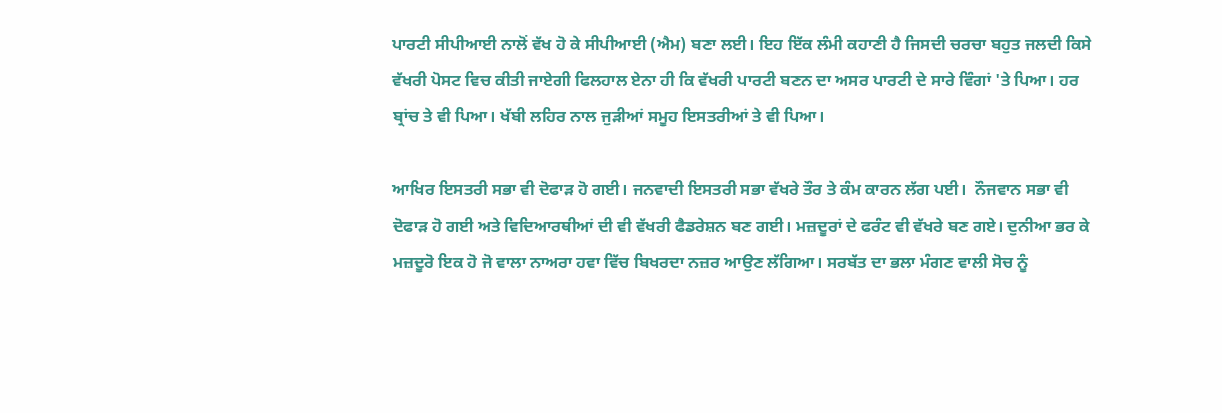ਪਾਰਟੀ ਸੀਪੀਆਈ ਨਾਲੋਂ ਵੱਖ ਹੋ ਕੇ ਸੀਪੀਆਈ (ਐਮ) ਬਣਾ ਲਈ। ਇਹ ਇੱਕ ਲੰਮੀ ਕਹਾਣੀ ਹੈ ਜਿਸਦੀ ਚਰਚਾ ਬਹੁਤ ਜਲਦੀ ਕਿਸੇ ਵੱਖਰੀ ਪੋਸਟ ਵਿਚ ਕੀਤੀ ਜਾਏਗੀ ਫਿਲਹਾਲ ਏਨਾ ਹੀ ਕਿ ਵੱਖਰੀ ਪਾਰਟੀ ਬਣਨ ਦਾ ਅਸਰ ਪਾਰਟੀ ਦੇ ਸਾਰੇ ਵਿੰਗਾਂ 'ਤੇ ਪਿਆ। ਹਰ ਬ੍ਰਾਂਚ ਤੇ ਵੀ ਪਿਆ। ਖੱਬੀ ਲਹਿਰ ਨਾਲ ਜੁੜੀਆਂ ਸਮੂਹ ਇਸਤਰੀਆਂ ਤੇ ਵੀ ਪਿਆ।

ਆਖਿਰ ਇਸਤਰੀ ਸਭਾ ਵੀ ਦੋਫਾੜ ਹੋ ਗਈ। ਜਨਵਾਦੀ ਇਸਤਰੀ ਸਭਾ ਵੱਖਰੇ ਤੌਰ ਤੇ ਕੰਮ ਕਾਰਨ ਲੱਗ ਪਈ।  ਨੌਜਵਾਨ ਸਭਾ ਵੀ ਦੋਫਾੜ ਹੋ ਗਈ ਅਤੇ ਵਿਦਿਆਰਥੀਆਂ ਦੀ ਵੀ ਵੱਖਰੀ ਫੈਡਰੇਸ਼ਨ ਬਣ ਗਈ। ਮਜ਼ਦੂਰਾਂ ਦੇ ਫਰੰਟ ਵੀ ਵੱਖਰੇ ਬਣ ਗਏ। ਦੁਨੀਆ ਭਰ ਕੇ ਮਜ਼ਦੂਰੋ ਇਕ ਹੋ ਜੋ ਵਾਲਾ ਨਾਅਰਾ ਹਵਾ ਵਿੱਚ ਬਿਖਰਦਾ ਨਜ਼ਰ ਆਉਣ ਲੱਗਿਆ। ਸਰਬੱਤ ਦਾ ਭਲਾ ਮੰਗਣ ਵਾਲੀ ਸੋਚ ਨੂੰ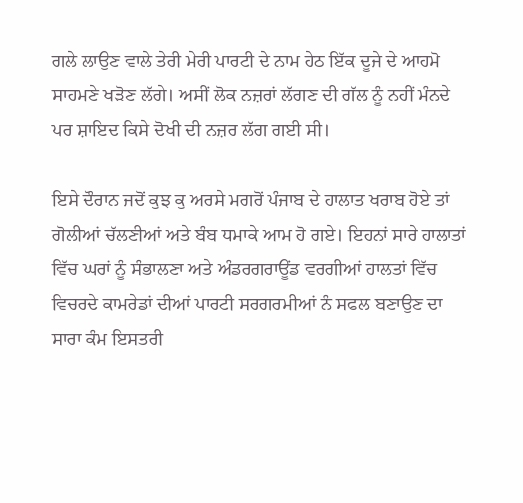ਗਲੇ ਲਾਉਣ ਵਾਲੇ ਤੇਰੀ ਮੇਰੀ ਪਾਰਟੀ ਦੇ ਨਾਮ ਹੇਠ ਇੱਕ ਦੂਜੇ ਦੇ ਆਹਮੋ ਸਾਹਮਣੇ ਖੜੋਣ ਲੱਗੇ। ਅਸੀਂ ਲੋਕ ਨਜ਼ਰਾਂ ਲੱਗਣ ਦੀ ਗੱਲ ਨੂੰ ਨਹੀਂ ਮੰਨਦੇ ਪਰ ਸ਼ਾਇਦ ਕਿਸੇ ਦੋਖੀ ਦੀ ਨਜ਼ਰ ਲੱਗ ਗਈ ਸੀ।

ਇਸੇ ਦੌਰਾਨ ਜਦੋਂ ਕੁਝ ਕੁ ਅਰਸੇ ਮਗਰੋਂ ਪੰਜਾਬ ਦੇ ਹਾਲਾਤ ਖਰਾਬ ਹੋਏ ਤਾਂ ਗੋਲੀਆਂ ਚੱਲਣੀਆਂ ਅਤੇ ਬੰਬ ਧਮਾਕੇ ਆਮ ਹੋ ਗਏ। ਇਹਨਾਂ ਸਾਰੇ ਹਾਲਾਤਾਂ ਵਿੱਚ ਘਰਾਂ ਨੂੰ ਸੰਭਾਲਣਾ ਅਤੇ ਅੰਡਰਗਰਾਊਂਡ ਵਰਗੀਆਂ ਹਾਲਤਾਂ ਵਿੱਚ ਵਿਚਰਦੇ ਕਾਮਰੇਡਾਂ ਦੀਆਂ ਪਾਰਟੀ ਸਰਗਰਮੀਆਂ ਨੰ ਸਫਲ ਬਣਾਉਣ ਦਾ ਸਾਰਾ ਕੰਮ ਇਸਤਰੀ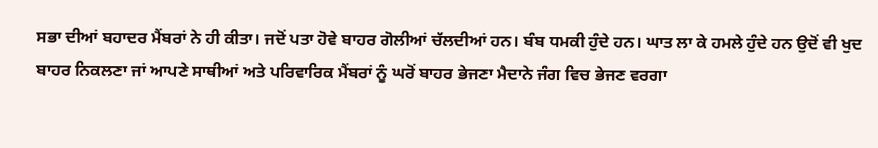ਸਭਾ ਦੀਆਂ ਬਹਾਦਰ ਮੈਂਬਰਾਂ ਨੇ ਹੀ ਕੀਤਾ। ਜਦੋਂ ਪਤਾ ਹੋਵੇ ਬਾਹਰ ਗੋਲੀਆਂ ਚੱਲਦੀਆਂ ਹਨ। ਬੰਬ ਧਮਕੀ ਹੁੰਦੇ ਹਨ। ਘਾਤ ਲਾ ਕੇ ਹਮਲੇ ਹੁੰਦੇ ਹਨ ਉਦੋਂ ਵੀ ਖੁਦ ਬਾਹਰ ਨਿਕਲਣਾ ਜਾਂ ਆਪਣੇ ਸਾਥੀਆਂ ਅਤੇ ਪਰਿਵਾਰਿਕ ਮੈਂਬਰਾਂ ਨੂੰ ਘਰੋਂ ਬਾਹਰ ਭੇਜਣਾ ਮੈਦਾਨੇ ਜੰਗ ਵਿਚ ਭੇਜਣ ਵਰਗਾ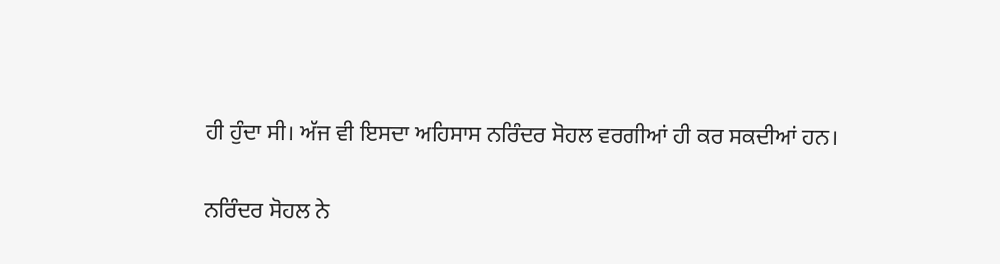ਹੀ ਹੁੰਦਾ ਸੀ। ਅੱਜ ਵੀ ਇਸਦਾ ਅਹਿਸਾਸ ਨਰਿੰਦਰ ਸੋਹਲ ਵਰਗੀਆਂ ਹੀ ਕਰ ਸਕਦੀਆਂ ਹਨ।

ਨਰਿੰਦਰ ਸੋਹਲ ਨੇ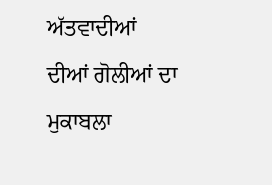ਅੱਤਵਾਦੀਆਂ ਦੀਆਂ ਗੋਲੀਆਂ ਦਾ ਮੁਕਾਬਲਾ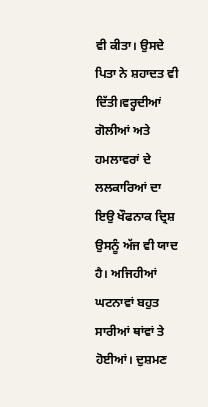ਵੀ ਕੀਤਾ। ਉਸਦੇ ਪਿਤਾ ਨੇ ਸ਼ਹਾਦਤ ਵੀ ਦਿੱਤੀ।ਵਰ੍ਹਦੀਆਂ ਗੋਲੀਆਂ ਅਤੇ ਹਮਲਾਵਰਾਂ ਦੇ ਲਲਕਾਰਿਆਂ ਦਾ ਇਉ ਖੌਫਨਾਕ ਦ੍ਰਿਸ਼ ਉਸਨੂੰ ਅੱਜ ਵੀ ਯਾਦ ਹੈ। ਅਜਿਹੀਆਂ ਘਟਨਾਵਾਂ ਬਹੁਤ ਸਾਰੀਆਂ ਥਾਂਵਾਂ ਤੇ ਹੋਈਆਂ। ਦੁਸ਼ਮਣ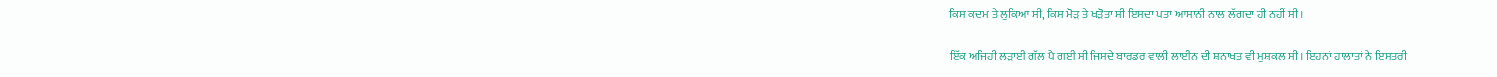ਕਿਸ ਕਦਮ ਤੇ ਲੁਕਿਆ ਸੀ, ਕਿਸ ਮੋੜ ਤੇ ਖੜੋਤਾ ਸੀ ਇਸਦਾ ਪਤਾ ਆਸਾਨੀ ਨਾਲ ਲੱਗਦਾ ਹੀ ਨਹੀਂ ਸੀ।

ਇੱਕ ਅਜਿਹੀ ਲੜਾਈ ਗੱਲ ਪੈ ਗਈ ਸੀ ਜਿਸਦੇ ਬਾਰਡਰ ਵਾਲੀ ਲਾਈਨ ਦੀ ਸ਼ਨਾਖਤ ਵੀ ਮੁਸ਼ਕਲ ਸੀ। ਇਹਨਾਂ ਹਾਲਾਤਾਂ ਨੇ ਇਸਤਰੀ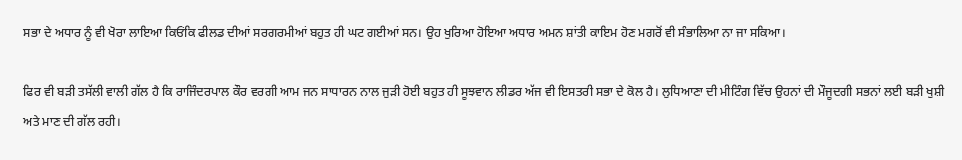ਸਭਾ ਦੇ ਅਧਾਰ ਨੂੰ ਵੀ ਖੋਰਾ ਲਾਇਆ ਕਿਓਂਕਿ ਫੀਲਡ ਦੀਆਂ ਸਰਗਰਮੀਆਂ ਬਹੁਤ ਹੀ ਘਟ ਗਈਆਂ ਸਨ। ਉਹ ਖੁਰਿਆ ਹੋਇਆ ਅਧਾਰ ਅਮਨ ਸ਼ਾਂਤੀ ਕਾਇਮ ਹੋਣ ਮਗਰੋਂ ਵੀ ਸੰਭਾਲਿਆ ਨਾ ਜਾ ਸਕਿਆ।

ਫਿਰ ਵੀ ਬੜੀ ਤਸੱਲੀ ਵਾਲੀ ਗੱਲ ਹੈ ਕਿ ਰਾਜਿੰਦਰਪਾਲ ਕੌਰ ਵਰਗੀ ਆਮ ਜਨ ਸਾਧਾਰਨ ਨਾਲ ਜੁੜੀ ਹੋਈ ਬਹੁਤ ਹੀ ਸੂਝਵਾਨ ਲੀਡਰ ਅੱਜ ਵੀ ਇਸਤਰੀ ਸਭਾ ਦੇ ਕੋਲ ਹੈ। ਲੁਧਿਆਣਾ ਦੀ ਮੀਟਿੰਗ ਵਿੱਚ ਉਹਨਾਂ ਦੀ ਮੌਜੂਦਗੀ ਸਭਨਾਂ ਲਈ ਬੜੀ ਖੁਸ਼ੀ ਅਤੇ ਮਾਣ ਦੀ ਗੱਲ ਰਹੀ।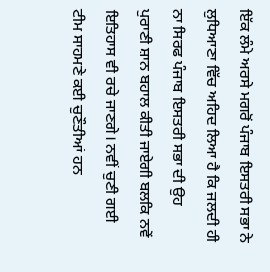ਇੱਕ ਲੰਮੇ ਅਰਸੇ ਮਗਰੋਂ ਪੰਜਾਬ ਇਸਤਰੀ ਸਭਾ ਨੇ ਲੁਧਿਆਣਾ ਵਿੱਚ ਅਹਿਦ ਲਿਆ ਹੈ ਕਿ ਜਲਦੀ ਹੀ ਨਾ ਸਿਰਫ ਪੰਜਾਬ ਇਸਤਰੀ ਸਭਾ ਦੀ ਉਹ ਪੁਰਾਣੀ ਸ਼ਾਨ ਬਹਾਲ ਕੀਤੀ ਜਾਏਗੀ ਬਲਕਿ ਨਵੇਂ ਇਤਿਹਾਸ ਵੀ ਰਚੇ ਜਾਣਗੇ। ਨਵੀਂ ਚੁਣੀ ਗਈ ਟੀਮ ਸਾਹਮਣੇ ਕਈ ਚੁਣੌਤੀਆਂ ਹਨ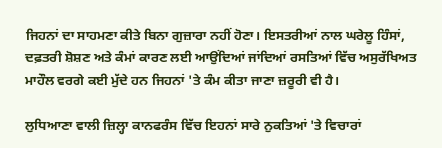ਜਿਹਨਾਂ ਦਾ ਸਾਹਮਣਾ ਕੀਤੇ ਬਿਨਾ ਗੁਜ਼ਾਰਾ ਨਹੀਂ ਹੋਣਾ। ਇਸਤਰੀਆਂ ਨਾਲ ਘਰੇਲੂ ਹਿੰਸਾਂ, ਦਫ਼ਤਰੀ ਸ਼ੋਸ਼ਣ ਅਤੇ ਕੰਮਾਂ ਕਾਰਣ ਲਈ ਆਉਂਦਿਆਂ ਜਾਂਦਿਆਂ ਰਸਤਿਆਂ ਵਿੱਚ ਅਸੁਰੱਖਿਅਤ ਮਾਹੌਲ ਵਰਗੇ ਕਈ ਮੁੱਦੇ ਹਨ ਜਿਹਨਾਂ 'ਤੇ ਕੰਮ ਕੀਤਾ ਜਾਣਾ ਜ਼ਰੂਰੀ ਵੀ ਹੈ।

ਲੁਧਿਆਣਾ ਵਾਲੀ ਜ਼ਿਲ੍ਹਾ ਕਾਨਫਰੰਸ ਵਿੱਚ ਇਹਨਾਂ ਸਾਰੇ ਨੁਕਤਿਆਂ 'ਤੇ ਵਿਚਾਰਾਂ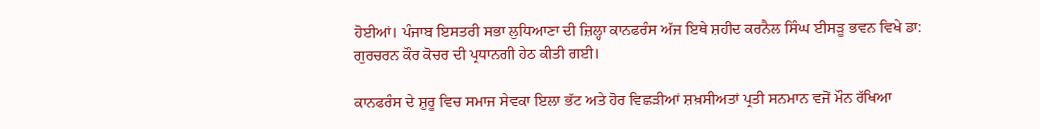ਹੋਈਆਂ। ਪੰਜਾਬ ਇਸਤਰੀ ਸਭਾ ਲੁਧਿਆਣਾ ਦੀ ਜ਼ਿਲ੍ਹਾ ਕਾਨਫਰੰਸ ਅੱਜ ਇਥੇ ਸ਼ਹੀਦ ਕਰਨੈਲ ਸਿੰਘ ਈਸੜੂ ਭਵਨ ਵਿਖੇ ਡਾ: ਗੁਰਚਰਨ ਕੌਰ ਕੋਚਰ ਦੀ ਪ੍ਰਧਾਨਗੀ ਹੇਠ ਕੀਤੀ ਗਈ।

ਕਾਨਫਰੰਸ ਦੇ ਸ਼ੁਰੂ ਵਿਚ ਸਮਾਜ ਸੇਵਕਾ ਇਲਾ ਭੱਟ ਅਤੇ ਹੋਰ ਵਿਛੜੀਆਂ ਸ਼ਖ਼ਸੀਅਤਾਂ ਪ੍ਰਤੀ ਸਨਮਾਨ ਵਜੋਂ ਮੌਨ ਰੱਖਿਆ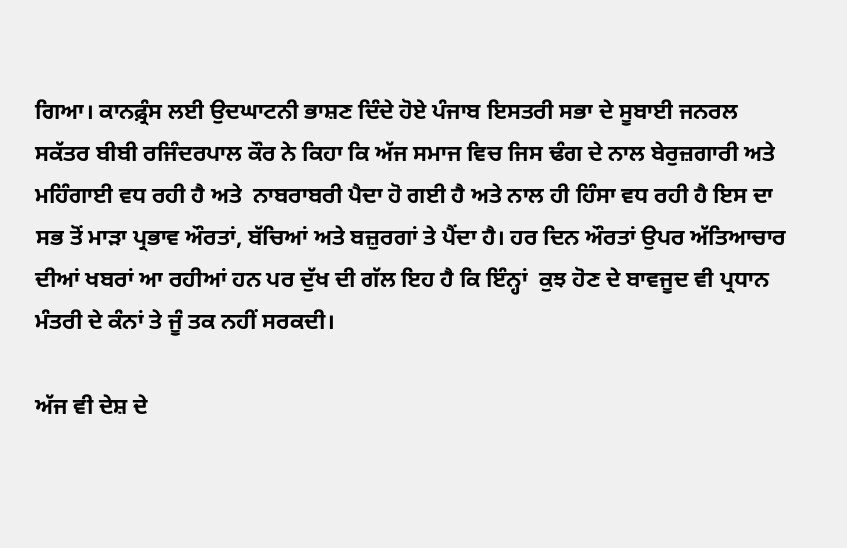ਗਿਆ। ਕਾਨਫ਼੍ਰੰਸ ਲਈ ਉਦਘਾਟਨੀ ਭਾਸ਼ਣ ਦਿੰਦੇ ਹੋਏ ਪੰਜਾਬ ਇਸਤਰੀ ਸਭਾ ਦੇ ਸੂਬਾਈ ਜਨਰਲ ਸਕੱਤਰ ਬੀਬੀ ਰਜਿੰਦਰਪਾਲ ਕੌਰ ਨੇ ਕਿਹਾ ਕਿ ਅੱਜ ਸਮਾਜ ਵਿਚ ਜਿਸ ਢੰਗ ਦੇ ਨਾਲ ਬੇਰੁਜ਼ਗਾਰੀ ਅਤੇ ਮਹਿੰਗਾਈ ਵਧ ਰਹੀ ਹੈ ਅਤੇ  ਨਾਬਰਾਬਰੀ ਪੈਦਾ ਹੋ ਗਈ ਹੈ ਅਤੇ ਨਾਲ ਹੀ ਹਿੰਸਾ ਵਧ ਰਹੀ ਹੈ ਇਸ ਦਾ ਸਭ ਤੋਂ ਮਾੜਾ ਪ੍ਰਭਾਵ ਔਰਤਾਂ, ਬੱਚਿਆਂ ਅਤੇ ਬਜ਼ੁਰਗਾਂ ਤੇ ਪੈਂਦਾ ਹੈ। ਹਰ ਦਿਨ ਔਰਤਾਂ ਉਪਰ ਅੱਤਿਆਚਾਰ ਦੀਆਂ ਖਬਰਾਂ ਆ ਰਹੀਆਂ ਹਨ ਪਰ ਦੁੱਖ ਦੀ ਗੱਲ ਇਹ ਹੈ ਕਿ ਇੰਨ੍ਹਾਂ  ਕੁਝ ਹੋਣ ਦੇ ਬਾਵਜੂਦ ਵੀ ਪ੍ਰਧਾਨ ਮੰਤਰੀ ਦੇ ਕੰਨਾਂ ਤੇ ਜੂੰ ਤਕ ਨਹੀਂ ਸਰਕਦੀ।

ਅੱਜ ਵੀ ਦੇਸ਼ ਦੇ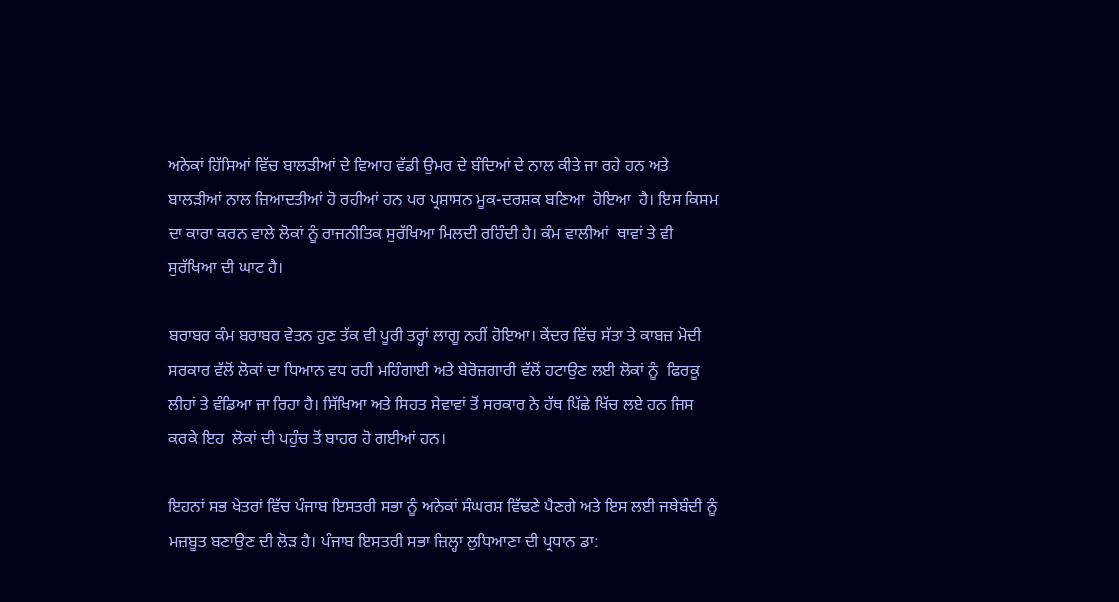ਅਨੇਕਾਂ ਹਿੱਸਿਆਂ ਵਿੱਚ ਬਾਲੜੀਆਂ ਦੇ ਵਿਆਹ ਵੱਡੀ ਉਮਰ ਦੇ ਬੰਦਿਆਂ ਦੇ ਨਾਲ ਕੀਤੇ ਜਾ ਰਹੇ ਹਨ ਅਤੇ ਬਾਲੜੀਆਂ ਨਾਲ ਜ਼ਿਆਦਤੀਆਂ ਹੋ ਰਹੀਆਂ ਹਨ ਪਰ ਪ੍ਰਸ਼ਾਸਨ ਮੂਕ-ਦਰਸ਼ਕ ਬਣਿਆ  ਹੋਇਆ  ਹੈ। ਇਸ ਕਿਸਮ ਦਾ ਕਾਰਾ ਕਰਨ ਵਾਲੇ ਲੋਕਾਂ ਨੂੰ ਰਾਜਨੀਤਿਕ ਸੁਰੱਖਿਆ ਮਿਲਦੀ ਰਹਿੰਦੀ ਹੈ। ਕੰਮ ਵਾਲੀਆਂ  ਥਾਵਾਂ ਤੇ ਵੀ ਸੁਰੱਖਿਆ ਦੀ ਘਾਟ ਹੈ।

ਬਰਾਬਰ ਕੰਮ ਬਰਾਬਰ ਵੇਤਨ ਹੁਣ ਤੱਕ ਵੀ ਪੂਰੀ ਤਰ੍ਹਾਂ ਲਾਗੂ ਨਹੀਂ ਹੋਇਆ। ਕੇਂਦਰ ਵਿੱਚ ਸੱਤਾ ਤੇ ਕਾਬਜ਼ ਮੋਦੀ ਸਰਕਾਰ ਵੱਲੋਂ ਲੋਕਾਂ ਦਾ ਧਿਆਨ ਵਧ ਰਹੀ ਮਹਿੰਗਾਈ ਅਤੇ ਬੇਰੋਜ਼ਗਾਰੀ ਵੱਲੋਂ ਹਟਾਉਣ ਲਈ ਲੋਕਾਂ ਨੂੰ  ਫਿਰਕੂ ਲੀਹਾਂ ਤੇ ਵੰਡਿਆ ਜਾ ਰਿਹਾ ਹੈ। ਸਿੱਖਿਆ ਅਤੇ ਸਿਹਤ ਸੇਵਾਵਾਂ ਤੋਂ ਸਰਕਾਰ ਨੇ ਹੱਥ ਪਿੱਛੇ ਖਿੱਚ ਲਏ ਹਨ ਜਿਸ ਕਰਕੇ ਇਹ  ਲੋਕਾਂ ਦੀ ਪਹੁੰਚ ਤੋਂ ਬਾਹਰ ਹੋ ਗਈਆਂ ਹਨ।

ਇਹਨਾਂ ਸਭ ਖੇਤਰਾਂ ਵਿੱਚ ਪੰਜਾਬ ਇਸਤਰੀ ਸਭਾ ਨੂੰ ਅਨੇਕਾਂ ਸੰਘਰਸ਼ ਵਿੱਢਣੇ ਪੈਣਗੇ ਅਤੇ ਇਸ ਲਈ ਜਥੇਬੰਦੀ ਨੂੰ ਮਜ਼ਬੂਤ ਬਣਾਉਣ ਦੀ ਲੋੜ ਹੈ। ਪੰਜਾਬ ਇਸਤਰੀ ਸਭਾ ਜ਼ਿਲ੍ਹਾ ਲੁਧਿਆਣਾ ਦੀ ਪ੍ਰਧਾਨ ਡਾ: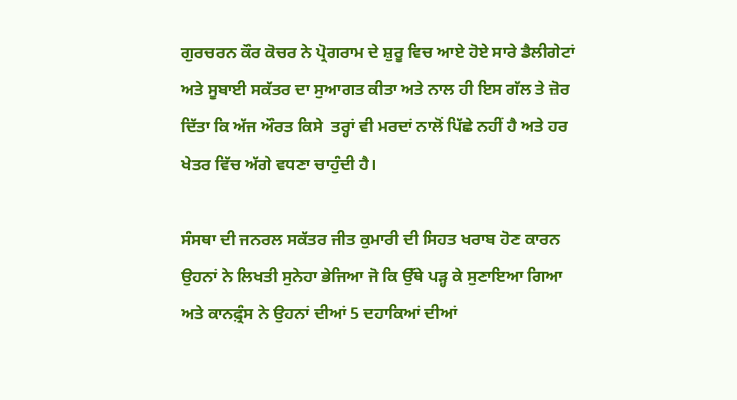ਗੁਰਚਰਨ ਕੌਰ ਕੋਚਰ ਨੇ ਪ੍ਰੋਗਰਾਮ ਦੇ ਸ਼ੁਰੂ ਵਿਚ ਆਏ ਹੋਏ ਸਾਰੇ ਡੈਲੀਗੇਟਾਂ ਅਤੇ ਸੂਬਾਈ ਸਕੱਤਰ ਦਾ ਸੁਆਗਤ ਕੀਤਾ ਅਤੇ ਨਾਲ ਹੀ ਇਸ ਗੱਲ ਤੇ ਜ਼ੋਰ ਦਿੱਤਾ ਕਿ ਅੱਜ ਔਰਤ ਕਿਸੇ  ਤਰ੍ਹਾਂ ਵੀ ਮਰਦਾਂ ਨਾਲੋਂ ਪਿੱਛੇ ਨਹੀਂ ਹੈ ਅਤੇ ਹਰ ਖੇਤਰ ਵਿੱਚ ਅੱਗੇ ਵਧਣਾ ਚਾਹੁੰਦੀ ਹੈ।

ਸੰਸਥਾ ਦੀ ਜਨਰਲ ਸਕੱਤਰ ਜੀਤ ਕੁਮਾਰੀ ਦੀ ਸਿਹਤ ਖਰਾਬ ਹੋਣ ਕਾਰਨ ਉਹਨਾਂ ਨੇ ਲਿਖਤੀ ਸੁਨੇਹਾ ਭੇਜਿਆ ਜੋ ਕਿ ਉੱਥੇ ਪੜ੍ਹ ਕੇ ਸੁਣਾਇਆ ਗਿਆ ਅਤੇ ਕਾਨਫ਼੍ਰੰਸ ਨੇ ਉਹਨਾਂ ਦੀਆਂ 5 ਦਹਾਕਿਆਂ ਦੀਆਂ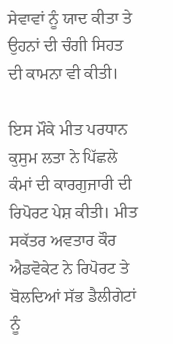ਸੇਵਾਵਾਂ ਨੂੰ ਯਾਦ ਕੀਤਾ ਤੇ ਉਹਨਾਂ ਦੀ ਚੰਗੀ ਸਿਹਤ ਦੀ ਕਾਮਨਾ ਵੀ ਕੀਤੀ।

ਇਸ ਮੌਕੇ ਮੀਤ ਪਰਧਾਨ ਕੁਸੁਮ ਲਤਾ ਨੇ ਪਿੱਛਲੇ ਕੰਮਾਂ ਦੀ ਕਾਰਗੁਜਾਰੀ ਦੀ ਰਿਪੋਰਟ ਪੇਸ਼ ਕੀਤੀ। ਮੀਤ ਸਕੱਤਰ ਅਵਤਾਰ ਕੌਰ ਐਡਵੋਕੇਟ ਨੇ ਰਿਪੋਰਟ ਤੇ ਬੋਲਦਿਆਂ ਸੱਭ ਡੈਲੀਗੇਟਾਂ ਨੂੰ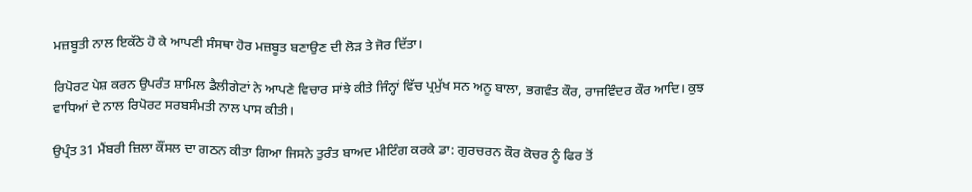ਮਜ਼ਬੂਤੀ ਨਾਲ ਇਕੱਠੇ ਹੋ ਕੇ ਆਪਣੀ ਸੰਸਥਾ ਹੋਰ ਮਜ਼ਬੂਤ ਬਣਾਉਣ ਦੀ ਲੋੜ ਤੇ ਜੋਰ ਦਿੱਤਾ।

ਰਿਪੋਰਟ ਪੇਸ਼ ਕਰਨ ਉਪਰੰਤ ਸ਼ਾਮਿਲ ਡੈਲੀਗੇਟਾਂ ਨੇ ਆਪਣੇ ਵਿਚਾਰ ਸਾਂਝੇ ਕੀਤੇ ਜਿੰਨ੍ਹਾਂ ਵਿੱਚ ਪ੍ਰਮੁੱਖ ਸਨ ਅਨੂ ਬਾਲਾ, ਭਗਵੰਤ ਕੌਰ, ਰਾਜਵਿੰਦਰ ਕੌਰ ਆਦਿ। ਕੁਝ ਵਾਧਿਆਂ ਦੇ ਨਾਲ ਰਿਪੋਰਟ ਸਰਬਸੰਮਤੀ ਨਾਲ ਪਾਸ ਕੀਤੀ।

ਉਪ੍ਰੰਤ 31 ਮੈਂਬਰੀ ਜ਼ਿਲਾ ਕੌਂਸਲ ਦਾ ਗਠਨ ਕੀਤਾ ਗਿਆ ਜਿਸਨੇ ਤੁਰੰਤ ਬਾਅਦ ਮੀਟਿੰਗ ਕਰਕੇ ਡਾ: ਗੁਰਚਰਨ ਕੌਰ ਕੋਚਰ ਨੂੰ ਫਿਰ ਤੋਂ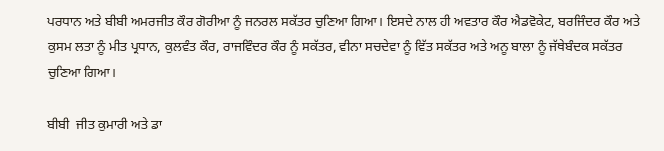ਪਰਧਾਨ ਅਤੇ ਬੀਬੀ ਅਮਰਜੀਤ ਕੌਰ ਗੋਰੀਆ ਨੂੰ ਜਨਰਲ ਸਕੱਤਰ ਚੁਣਿਆ ਗਿਆ। ਇਸਦੇ ਨਾਲ ਹੀ ਅਵਤਾਰ ਕੌਰ ਐਡਵੋਕੇਟ, ਬਰਜਿੰਦਰ ਕੌਰ ਅਤੇ ਕੁਸਮ ਲਤਾ ਨੂੰ ਮੀਤ ਪ੍ਰਧਾਨ, ਕੁਲਵੰਤ ਕੌਰ, ਰਾਜਵਿੰਦਰ ਕੌਰ ਨੂੰ ਸਕੱਤਰ, ਵੀਨਾ ਸਚਦੇਵਾ ਨੂੰ ਵਿੱਤ ਸਕੱਤਰ ਅਤੇ ਅਨੂ ਬਾਲਾ ਨੂੰ ਜੱਥੇਬੰਦਕ ਸਕੱਤਰ ਚੁਣਿਆ ਗਿਆ।

ਬੀਬੀ  ਜੀਤ ਕੁਮਾਰੀ ਅਤੇ ਡਾ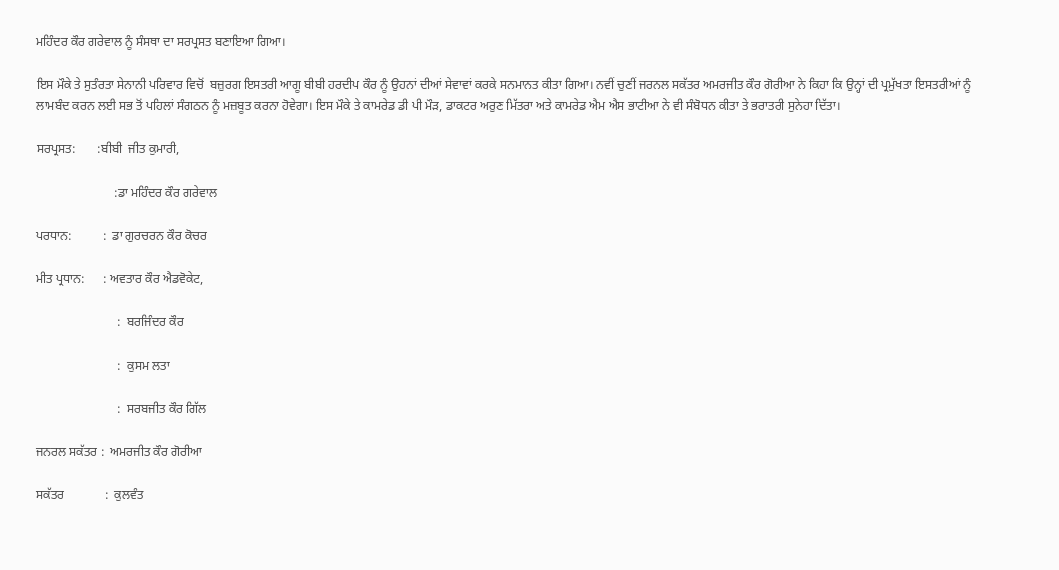ਮਹਿੰਦਰ ਕੌਰ ਗਰੇਵਾਲ ਨੂੰ ਸੰਸਥਾ ਦਾ ਸਰਪ੍ਰਸਤ ਬਣਾਇਆ ਗਿਆ।

ਇਸ ਮੌਕੇ ਤੇ ਸੁਤੰਰਤਾ ਸੇਨਾਨੀ ਪਰਿਵਾਰ ਵਿਚੋਂ  ਬਜ਼ੁਰਗ ਇਸਤਰੀ ਆਗੂ ਬੀਬੀ ਹਰਦੀਪ ਕੌਰ ਨੂੰ ਉਹਨਾਂ ਦੀਆਂ ਸੇਵਾਵਾਂ ਕਰਕੇ ਸਨਮਾਨਤ ਕੀਤਾ ਗਿਆ। ਨਵੀਂ ਚੁਣੀਂ ਜਰਨਲ ਸਕੱਤਰ ਅਮਰਜੀਤ ਕੌਰ ਗੋਰੀਆ ਨੇ ਕਿਹਾ ਕਿ ਉਨ੍ਹਾਂ ਦੀ ਪ੍ਰਮੁੱਖਤਾ ਇਸਤਰੀਆਂ ਨੂੰ ਲਾਮਬੰਦ ਕਰਨ ਲਈ ਸਭ ਤੋਂ ਪਹਿਲਾਂ ਸੰਗਠਨ ਨੂੰ ਮਜ਼ਬੂਤ ਕਰਨਾ ਹੋਵੇਗਾ। ਇਸ ਮੌਕੇ ਤੇ ਕਾਮਰੇਡ ਡੀ ਪੀ ਮੌੜ, ਡਾਕਟਰ ਅਰੁਣ ਮਿੱਤਰਾ ਅਤੇ ਕਾਮਰੇਡ ਐਮ ਐਸ ਭਾਟੀਆ ਨੇ ਵੀ ਸੰਬੋਧਨ ਕੀਤਾ ਤੇ ਭਰਾਤਰੀ ਸੁਨੇਹਾ ਦਿੱਤਾ।

ਸਰਪ੍ਰਸਤ:       :ਬੀਬੀ  ਜੀਤ ਕੁਮਾਰੀ,

                         :ਡਾ ਮਹਿੰਦਰ ਕੌਰ ਗਰੇਵਾਲ

ਪਰਧਾਨ:          :  ਡਾ ਗੁਰਚਰਨ ਕੌਰ ਕੋਚਰ

ਮੀਤ ਪ੍ਰਧਾਨ:      : ਅਵਤਾਰ ਕੌਰ ਐਡਵੋਕੇਟ,

                          :  ਬਰਜਿੰਦਰ ਕੌਰ

                          :  ਕੁਸਮ ਲਤਾ

                          :  ਸਰਬਜੀਤ ਕੌਰ ਗਿੱਲ

ਜਨਰਲ ਸਕੱਤਰ :  ਅਮਰਜੀਤ ਕੌਰ ਗੋਰੀਆ

ਸਕੱਤਰ             :  ਕੁਲਵੰਤ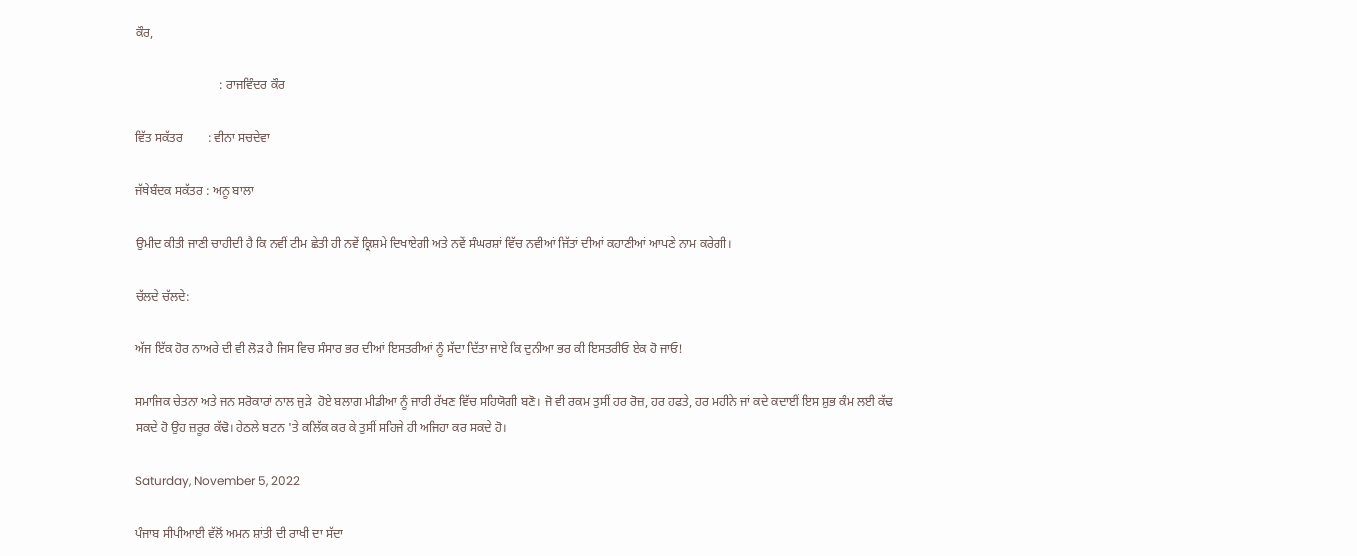ਕੌਰ,

                           : ਰਾਜਵਿੰਦਰ ਕੌਰ

ਵਿੱਤ ਸਕੱਤਰ        : ਵੀਨਾ ਸਚਦੇਵਾ

ਜੱਥੇਬੰਦਕ ਸਕੱਤਰ : ਅਨੂ ਬਾਲਾ

ਉਮੀਦ ਕੀਤੀ ਜਾਣੀ ਚਾਹੀਦੀ ਹੈ ਕਿ ਨਵੀਂ ਟੀਮ ਛੇਤੀ ਹੀ ਨਵੇਂ ਕ੍ਰਿਸ਼ਮੇ ਦਿਖਾਏਗੀ ਅਤੇ ਨਵੇਂ ਸੰਘਰਸ਼ਾਂ ਵਿੱਚ ਨਵੀਆਂ ਜਿੱਤਾਂ ਦੀਆਂ ਕਹਾਣੀਆਂ ਆਪਣੇ ਨਾਮ ਕਰੇਗੀ।

ਚੱਲਦੇ ਚੱਲਦੇ:

ਅੱਜ ਇੱਕ ਹੋਰ ਨਾਅਰੇ ਦੀ ਵੀ ਲੋੜ ਹੈ ਜਿਸ ਵਿਚ ਸੰਸਾਰ ਭਰ ਦੀਆਂ ਇਸਤਰੀਆਂ ਨੂੰ ਸੱਦਾ ਦਿੱਤਾ ਜਾਏ ਕਿ ਦੁਨੀਆ ਭਰ ਕੀ ਇਸਤਰੀਓ ਏਕ ਹੋ ਜਾਓ!

ਸਮਾਜਿਕ ਚੇਤਨਾ ਅਤੇ ਜਨ ਸਰੋਕਾਰਾਂ ਨਾਲ ਜੁੜੇ  ਹੋਏ ਬਲਾਗ ਮੀਡੀਆ ਨੂੰ ਜਾਰੀ ਰੱਖਣ ਵਿੱਚ ਸਹਿਯੋਗੀ ਬਣੋ। ਜੋ ਵੀ ਰਕਮ ਤੁਸੀਂ ਹਰ ਰੋਜ਼, ਹਰ ਹਫਤੇ, ਹਰ ਮਹੀਨੇ ਜਾਂ ਕਦੇ ਕਦਾਈਂ ਇਸ ਸ਼ੁਭ ਕੰਮ ਲਈ ਕੱਢ ਸਕਦੇ ਹੋ ਉਹ ਜ਼ਰੂਰ ਕੱਢੋ। ਹੇਠਲੇ ਬਟਨ 'ਤੇ ਕਲਿੱਕ ਕਰ ਕੇ ਤੁਸੀਂ ਸਹਿਜੇ ਹੀ ਅਜਿਹਾ ਕਰ ਸਕਦੇ ਹੋ।

Saturday, November 5, 2022

ਪੰਜਾਬ ਸੀਪੀਆਈ ਵੱਲੋਂ ਅਮਨ ਸ਼ਾਂਤੀ ਦੀ ਰਾਖੀ ਦਾ ਸੱਦਾ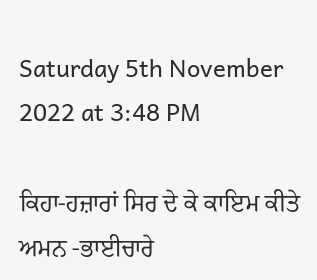Saturday 5th November 2022 at 3:48 PM

ਕਿਹਾ-ਹਜ਼ਾਰਾਂ ਸਿਰ ਦੇ ਕੇ ਕਾਇਮ ਕੀਤੇ ਅਮਨ -ਭਾਈਚਾਰੇ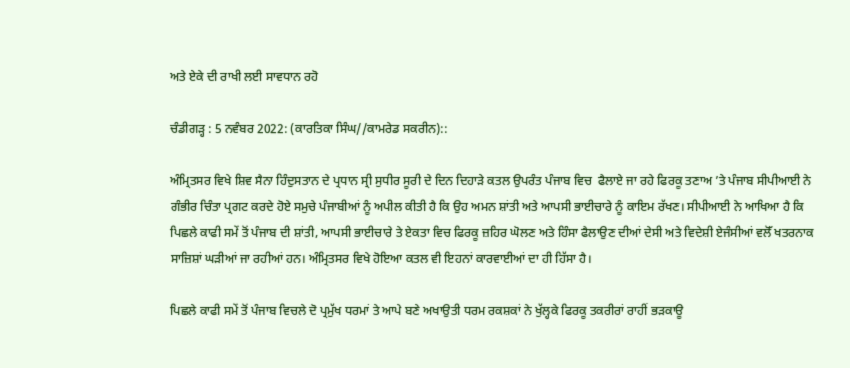ਅਤੇ ਏਕੇ ਦੀ ਰਾਖੀ ਲਈ ਸਾਵਧਾਨ ਰਹੋ

ਚੰਡੀਗੜ੍ਹ : 5 ਨਵੰਬਰ 2022: (ਕਾਰਤਿਕਾ ਸਿੰਘ//ਕਾਮਰੇਡ ਸਕਰੀਨ)::

ਅੰਮ੍ਰਿਤਸਰ ਵਿਖੇ ਸ਼ਿਵ ਸੈਨਾ ਹਿੰਦੁਸਤਾਨ ਦੇ ਪ੍ਰਧਾਨ ਸ੍ਰੀ ਸੁਧੀਰ ਸੂਰੀ ਦੇ ਦਿਨ ਦਿਹਾੜੇ ਕਤਲ ਉਪਰੰਤ ਪੰਜਾਬ ਵਿਚ  ਫੈਲਾਏ ਜਾ ਰਹੇ ਫਿਰਕੂ ਤਣਾਅ ’ਤੇ ਪੰਜਾਬ ਸੀਪੀਆਈ ਨੇ ਗੰਭੀਰ ਚਿੰਤਾ ਪ੍ਰਗਟ ਕਰਦੇ ਹੋਏ ਸਮੁਚੇ ਪੰਜਾਬੀਆਂ ਨੂੰ ਅਪੀਲ ਕੀਤੀ ਹੈ ਕਿ ਉਹ ਅਮਨ ਸ਼ਾਂਤੀ ਅਤੇ ਆਪਸੀ ਭਾਈਚਾਰੇ ਨੂੰ ਕਾਇਮ ਰੱਖਣ। ਸੀਪੀਆਈ ਨੇ ਆਖਿਆ ਹੈ ਕਿ ਪਿਛਲੇ ਕਾਫੀ ਸਮੇਂ ਤੋਂ ਪੰਜਾਬ ਦੀ ਸ਼ਾਂਤੀ, ਆਪਸੀ ਭਾਈਚਾਰੇ ਤੇ ਏਕਤਾ ਵਿਚ ਫਿਰਕੂ ਜ਼ਹਿਰ ਘੋਲਣ ਅਤੇ ਹਿੰਸਾ ਫੈਲਾਉਣ ਦੀਆਂ ਦੇਸੀ ਅਤੇ ਵਿਦੇਸ਼ੀ ਏਜੰਸੀਆਂ ਵਲੋੱ ਖਤਰਨਾਕ ਸਾਜ਼ਿਸ਼ਾਂ ਘੜੀਆਂ ਜਾ ਰਹੀਆਂ ਹਨ। ਅੰਮ੍ਰਿਤਸਰ ਵਿਖੇ ਹੋਇਆ ਕਤਲ ਵੀ ਇਹਨਾਂ ਕਾਰਵਾਈਆਂ ਦਾ ਹੀ ਹਿੱਸਾ ਹੈ।

ਪਿਛਲੇ ਕਾਫੀ ਸਮੇਂ ਤੋਂ ਪੰਜਾਬ ਵਿਚਲੇ ਦੋ ਪ੍ਰਮੁੱਖ ਧਰਮਾਂ ਤੇ ਆਪੇ ਬਣੇ ਅਖਾਉਤੀ ਧਰਮ ਰਕਸ਼ਕਾਂ ਨੇ ਖੁੱਲ੍ਹਕੇ ਫਿਰਕੂ ਤਕਰੀਰਾਂ ਰਾਹੀਂ ਭੜਕਾਊ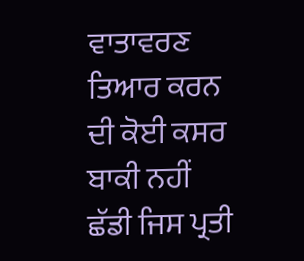ਵਾਤਾਵਰਣ ਤਿਆਰ ਕਰਨ ਦੀ ਕੋਈ ਕਸਰ ਬਾਕੀ ਨਹੀਂ ਛੱਡੀ ਜਿਸ ਪ੍ਰਤੀ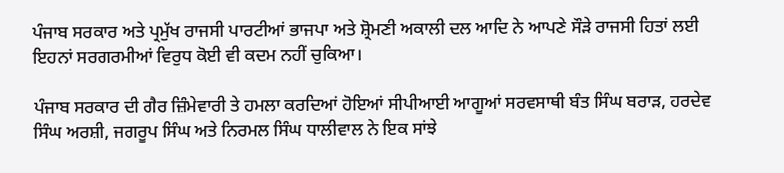ਪੰਜਾਬ ਸਰਕਾਰ ਅਤੇ ਪ੍ਰਮੁੱਖ ਰਾਜਸੀ ਪਾਰਟੀਆਂ ਭਾਜਪਾ ਅਤੇ ਸ਼੍ਰੋਮਣੀ ਅਕਾਲੀ ਦਲ ਆਦਿ ਨੇ ਆਪਣੇ ਸੌੜੇ ਰਾਜਸੀ ਹਿਤਾਂ ਲਈ ਇਹਨਾਂ ਸਰਗਰਮੀਆਂ ਵਿਰੁਧ ਕੋਈ ਵੀ ਕਦਮ ਨਹੀਂ ਚੁਕਿਆ।

ਪੰਜਾਬ ਸਰਕਾਰ ਦੀ ਗੈਰ ਜ਼ਿੰਮੇਵਾਰੀ ਤੇ ਹਮਲਾ ਕਰਦਿਆਂ ਹੋਇਆਂ ਸੀਪੀਆਈ ਆਗੂਆਂ ਸਰਵਸਾਥੀ ਬੰਤ ਸਿੰਘ ਬਰਾੜ, ਹਰਦੇਵ ਸਿੰਘ ਅਰਸ਼ੀ, ਜਗਰੂਪ ਸਿੰਘ ਅਤੇ ਨਿਰਮਲ ਸਿੰਘ ਧਾਲੀਵਾਲ ਨੇ ਇਕ ਸਾਂਝੇ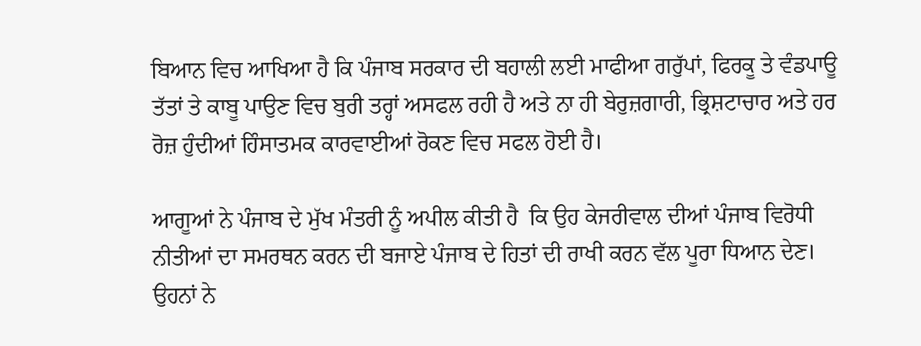ਬਿਆਨ ਵਿਚ ਆਖਿਆ ਹੈ ਕਿ ਪੰਜਾਬ ਸਰਕਾਰ ਦੀ ਬਹਾਲੀ ਲਈ ਮਾਫੀਆ ਗਰੁੱਪਾਂ, ਫਿਰਕੂ ਤੇ ਵੰਡਪਾਊ ਤੱਤਾਂ ਤੇ ਕਾਬੂ ਪਾਉਣ ਵਿਚ ਬੁਰੀ ਤਰ੍ਹਾਂ ਅਸਫਲ ਰਹੀ ਹੈ ਅਤੇ ਨਾ ਹੀ ਬੇਰੁਜ਼ਗਾਰੀ, ਭ੍ਰਿਸ਼ਟਾਚਾਰ ਅਤੇ ਹਰ ਰੋਜ਼ ਹੁੰਦੀਆਂ ਹਿੰਸਾਤਮਕ ਕਾਰਵਾਈਆਂ ਰੋਕਣ ਵਿਚ ਸਫਲ ਹੋਈ ਹੈ।

ਆਗੂਆਂ ਨੇ ਪੰਜਾਬ ਦੇ ਮੁੱਖ ਮੰਤਰੀ ਨੂੰ ਅਪੀਲ ਕੀਤੀ ਹੈ  ਕਿ ਉਹ ਕੇਜਰੀਵਾਲ ਦੀਆਂ ਪੰਜਾਬ ਵਿਰੋਧੀ ਨੀਤੀਆਂ ਦਾ ਸਮਰਥਨ ਕਰਨ ਦੀ ਬਜਾਏ ਪੰਜਾਬ ਦੇ ਹਿਤਾਂ ਦੀ ਰਾਖੀ ਕਰਨ ਵੱਲ ਪੂਰਾ ਧਿਆਨ ਦੇਣ। ਉਹਨਾਂ ਨੇ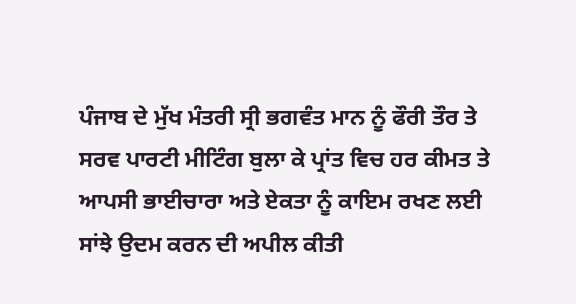ਪੰਜਾਬ ਦੇ ਮੁੱਖ ਮੰਤਰੀ ਸ੍ਰੀ ਭਗਵੰਤ ਮਾਨ ਨੂੰ ਫੌਰੀ ਤੌਰ ਤੇ ਸਰਵ ਪਾਰਟੀ ਮੀਟਿੰਗ ਬੁਲਾ ਕੇ ਪ੍ਰਾਂਤ ਵਿਚ ਹਰ ਕੀਮਤ ਤੇ ਆਪਸੀ ਭਾਈਚਾਰਾ ਅਤੇ ਏਕਤਾ ਨੂੰ ਕਾਇਮ ਰਖਣ ਲਈ ਸਾਂਝੇ ਉਦਮ ਕਰਨ ਦੀ ਅਪੀਲ ਕੀਤੀ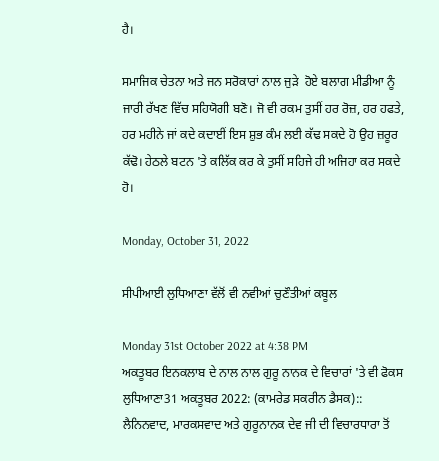ਹੈ।

ਸਮਾਜਿਕ ਚੇਤਨਾ ਅਤੇ ਜਨ ਸਰੋਕਾਰਾਂ ਨਾਲ ਜੁੜੇ  ਹੋਏ ਬਲਾਗ ਮੀਡੀਆ ਨੂੰ ਜਾਰੀ ਰੱਖਣ ਵਿੱਚ ਸਹਿਯੋਗੀ ਬਣੋ। ਜੋ ਵੀ ਰਕਮ ਤੁਸੀਂ ਹਰ ਰੋਜ਼, ਹਰ ਹਫਤੇ, ਹਰ ਮਹੀਨੇ ਜਾਂ ਕਦੇ ਕਦਾਈਂ ਇਸ ਸ਼ੁਭ ਕੰਮ ਲਈ ਕੱਢ ਸਕਦੇ ਹੋ ਉਹ ਜ਼ਰੂਰ ਕੱਢੋ। ਹੇਠਲੇ ਬਟਨ 'ਤੇ ਕਲਿੱਕ ਕਰ ਕੇ ਤੁਸੀਂ ਸਹਿਜੇ ਹੀ ਅਜਿਹਾ ਕਰ ਸਕਦੇ ਹੋ।

Monday, October 31, 2022

ਸੀਪੀਆਈ ਲੁਧਿਆਣਾ ਵੱਲੋਂ ਵੀ ਨਵੀਆਂ ਚੁਣੌਤੀਆਂ ਕਬੂਲ

Monday 31st October 2022 at 4:38 PM
ਅਕਤੂਬਰ ਇਨਕਲਾਬ ਦੇ ਨਾਲ ਨਾਲ ਗੁਰੂ ਨਾਨਕ ਦੇ ਵਿਚਾਰਾਂ 'ਤੇ ਵੀ ਫੋਕਸ
ਲੁਧਿਆਣਾ31 ਅਕਤੂਬਰ 2022: (ਕਾਮਰੇਡ ਸਕਰੀਨ ਡੈਸਕ)::
ਲੈਨਿਨਵਾਦ, ਮਾਰਕਸਵਾਦ ਅਤੇ ਗੁਰੂਨਾਨਕ ਦੇਵ ਜੀ ਦੀ ਵਿਚਾਰਧਾਰਾ ਤੋਂ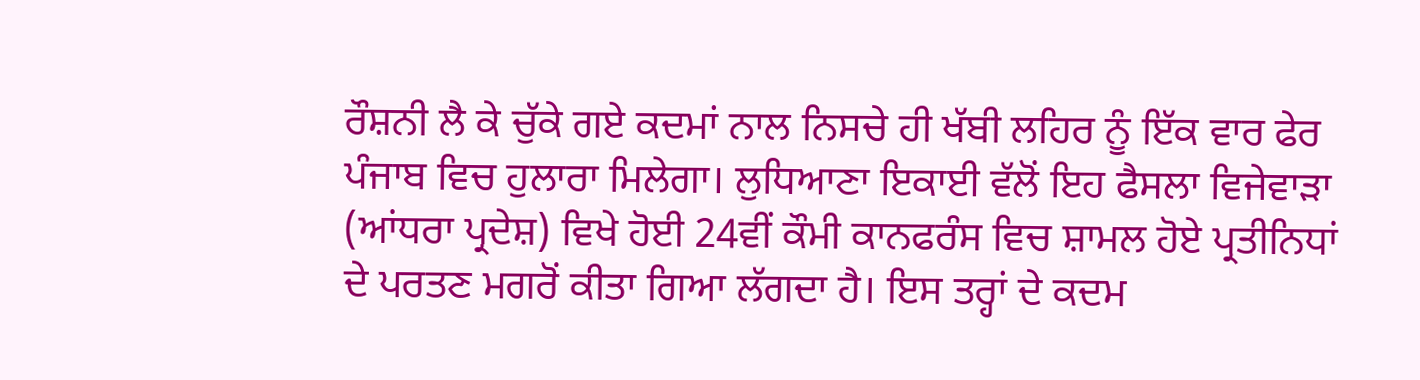ਰੌਸ਼ਨੀ ਲੈ ਕੇ ਚੁੱਕੇ ਗਏ ਕਦਮਾਂ ਨਾਲ ਨਿਸਚੇ ਹੀ ਖੱਬੀ ਲਹਿਰ ਨੂੰ ਇੱਕ ਵਾਰ ਫੇਰ ਪੰਜਾਬ ਵਿਚ ਹੁਲਾਰਾ ਮਿਲੇਗਾ। ਲੁਧਿਆਣਾ ਇਕਾਈ ਵੱਲੋਂ ਇਹ ਫੈਸਲਾ ਵਿਜੇਵਾੜਾ (ਆਂਧਰਾ ਪ੍ਰਦੇਸ਼) ਵਿਖੇ ਹੋਈ 24ਵੀਂ ਕੌਮੀ ਕਾਨਫਰੰਸ ਵਿਚ ਸ਼ਾਮਲ ਹੋਏ ਪ੍ਰਤੀਨਿਧਾਂ ਦੇ ਪਰਤਣ ਮਗਰੋਂ ਕੀਤਾ ਗਿਆ ਲੱਗਦਾ ਹੈ। ਇਸ ਤਰ੍ਹਾਂ ਦੇ ਕਦਮ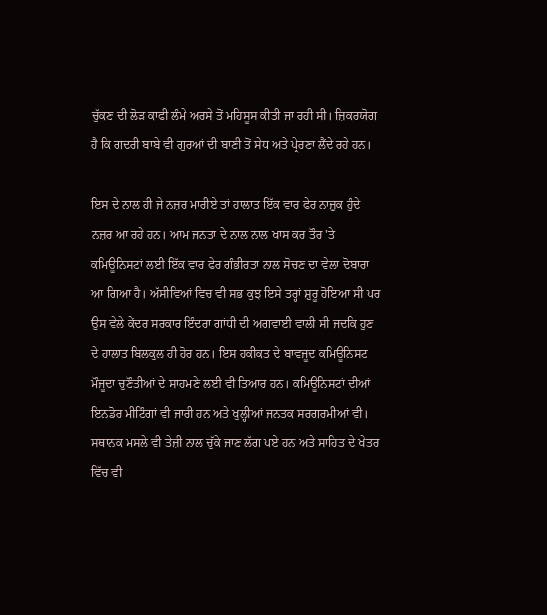ਚੁੱਕਣ ਦੀ ਲੋੜ ਕਾਫੀ ਲੰਮੇ ਅਰਸੇ ਤੋਂ ਮਹਿਸੂਸ ਕੀਤੀ ਜਾ ਰਹੀ ਸੀ। ਜ਼ਿਕਰਯੋਗ ਹੈ ਕਿ ਗਦਰੀ ਬਾਬੇ ਵੀ ਗੁਰਆਂ ਦੀ ਬਾਣੀ ਤੋਂ ਸੇਧ ਅਤੇ ਪ੍ਰੇਰਣਾ ਲੈਂਦੇ ਰਹੇ ਹਨ।

ਇਸ ਦੇ ਨਾਲ ਹੀ ਜੇ ਨਜ਼ਰ ਮਾਰੀਏ ਤਾਂ ਹਾਲਾਤ ਇੱਕ ਵਾਰ ਫੇਰ ਨਾਜ਼ੁਕ ਹੁੰਦੇ ਨਜ਼ਰ ਆ ਰਹੇ ਹਨ। ਆਮ ਜਨਤਾ ਦੇ ਨਾਲ ਨਾਲ ਖਾਸ ਕਰ ਤੌਰ 'ਤੇ ਕਮਿਊਨਿਸਟਾਂ ਲਈ ਇੱਕ ਵਾਰ ਫੇਰ ਗੰਭੀਰਤਾ ਨਾਲ ਸੋਚਣ ਦਾ ਵੇਲਾ ਦੋਬਾਰਾ ਆ ਗਿਆ ਹੈ। ਅੱਸੀਵਿਆਂ ਵਿਚ ਵੀ ਸਭ ਕੁਝ ਇਸੇ ਤਰ੍ਹਾਂ ਸ਼ੁਰੂ ਹੋਇਆ ਸੀ ਪਰ ਉਸ ਵੇਲੇ ਕੇਂਦਰ ਸਰਕਾਰ ਇੰਦਰਾ ਗਾਂਧੀ ਦੀ ਅਗਵਾਈ ਵਾਲੀ ਸੀ ਜਦਕਿ ਹੁਣ ਦੇ ਹਾਲਾਤ ਬਿਲਕੁਲ ਹੀ ਹੋਰ ਹਨ। ਇਸ ਹਕੀਕਤ ਦੇ ਬਾਵਜੂਦ ਕਮਿਊਨਿਸਟ ਮੌਜੂਦਾ ਚੁਣੌਤੀਆਂ ਦੇ ਸਾਹਮਣੇ ਲਈ ਵੀ ਤਿਆਰ ਹਨ। ਕਮਿਊਨਿਸਟਾਂ ਦੀਆਂ ਇਨਡੋਰ ਮੀਟਿੰਗਾਂ ਵੀ ਜਾਰੀ ਹਨ ਅਤੇ ਖੁਲ੍ਹੀਆਂ ਜਨਤਕ ਸਰਗਰਮੀਆਂ ਵੀ। ਸਥਾਨਕ ਮਸਲੇ ਵੀ ਤੇਜ਼ੀ ਨਾਲ ਚੁੱਕੇ ਜਾਣ ਲੱਗ ਪਏ ਹਨ ਅਤੇ ਸਾਹਿਤ ਦੇ ਖੇਤਰ ਵਿੱਚ ਵੀ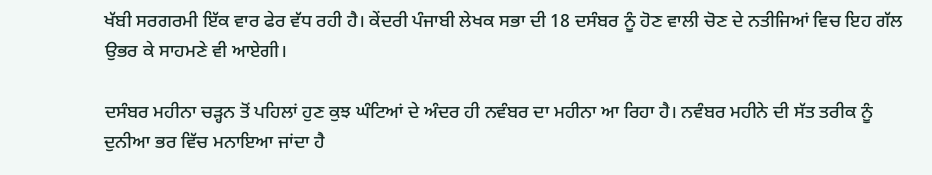ਖੱਬੀ ਸਰਗਰਮੀ ਇੱਕ ਵਾਰ ਫੇਰ ਵੱਧ ਰਹੀ ਹੈ। ਕੇਂਦਰੀ ਪੰਜਾਬੀ ਲੇਖਕ ਸਭਾ ਦੀ 18 ਦਸੰਬਰ ਨੂੰ ਹੋਣ ਵਾਲੀ ਚੋਣ ਦੇ ਨਤੀਜਿਆਂ ਵਿਚ ਇਹ ਗੱਲ ਉਭਰ ਕੇ ਸਾਹਮਣੇ ਵੀ ਆਏਗੀ।

ਦਸੰਬਰ ਮਹੀਨਾ ਚੜ੍ਹਨ ਤੋਂ ਪਹਿਲਾਂ ਹੁਣ ਕੁਝ ਘੰਟਿਆਂ ਦੇ ਅੰਦਰ ਹੀ ਨਵੰਬਰ ਦਾ ਮਹੀਨਾ ਆ ਰਿਹਾ ਹੈ। ਨਵੰਬਰ ਮਹੀਨੇ ਦੀ ਸੱਤ ਤਰੀਕ ਨੂੰ ਦੁਨੀਆ ਭਰ ਵਿੱਚ ਮਨਾਇਆ ਜਾਂਦਾ ਹੈ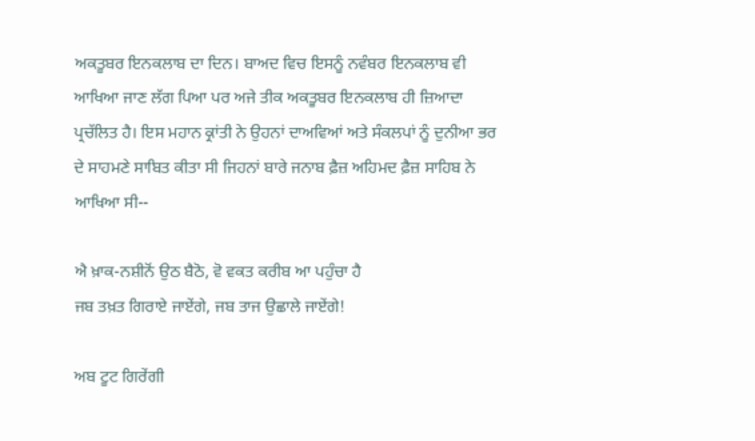ਅਕਤੂਬਰ ਇਨਕਲਾਬ ਦਾ ਦਿਨ। ਬਾਅਦ ਵਿਚ ਇਸਨੂੰ ਨਵੰਬਰ ਇਨਕਲਾਬ ਵੀ ਆਖਿਆ ਜਾਣ ਲੱਗ ਪਿਆ ਪਰ ਅਜੇ ਤੀਕ ਅਕਤੂਬਰ ਇਨਕਲਾਬ ਹੀ ਜ਼ਿਆਦਾ ਪ੍ਰਚੱਲਿਤ ਹੈ। ਇਸ ਮਹਾਨ ਕ੍ਰਾਂਤੀ ਨੇ ਉਹਨਾਂ ਦਾਅਵਿਆਂ ਅਤੇ ਸੰਕਲਪਾਂ ਨੂੰ ਦੁਨੀਆ ਭਰ ਦੇ ਸਾਹਮਣੇ ਸਾਬਿਤ ਕੀਤਾ ਸੀ ਜਿਹਨਾਂ ਬਾਰੇ ਜਨਾਬ ਫ਼ੈਜ਼ ਅਹਿਮਦ ਫ਼ੈਜ਼ ਸਾਹਿਬ ਨੇ ਆਖਿਆ ਸੀ--

ਐ ਖ਼ਾਕ-ਨਸ਼ੀਨੋਂ ਉਠ ਬੈਠੋ, ਵੋ ਵਕਤ ਕਰੀਬ ਆ ਪਹੁੰਚਾ ਹੈ
ਜਬ ਤਖ਼ਤ ਗਿਰਾਏ ਜਾਏਂਗੇ, ਜਬ ਤਾਜ ਉਛਾਲੇ ਜਾਏਂਗੇ!

ਅਬ ਟੂਟ ਗਿਰੇਂਗੀ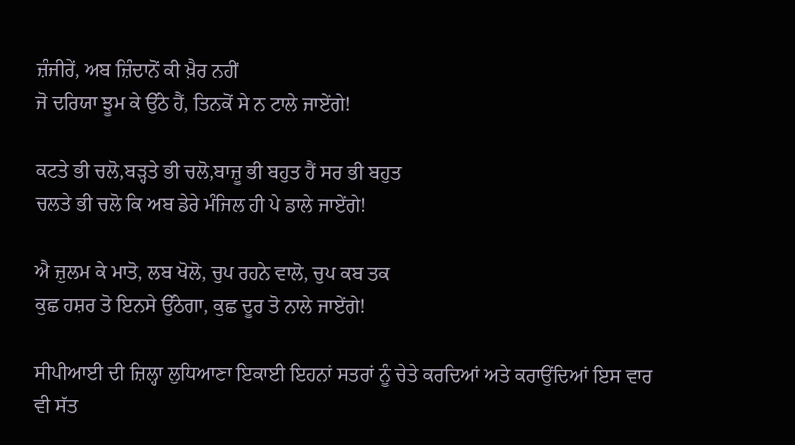ਜ਼ੰਜੀਰੇਂ, ਅਬ ਜ਼ਿੰਦਾਨੋਂ ਕੀ ਖ਼ੈਰ ਨਹੀਂ
ਜੋ ਦਰਿਯਾ ਝੂਮ ਕੇ ਉੱਠੇ ਹੈਂ, ਤਿਨਕੋਂ ਸੇ ਨ ਟਾਲੇ ਜਾਏਂਗੇ!

ਕਟਤੇ ਭੀ ਚਲੋ,ਬੜ੍ਹਤੇ ਭੀ ਚਲੋ,ਬਾਜ਼ੂ ਭੀ ਬਹੁਤ ਹੈਂ ਸਰ ਭੀ ਬਹੁਤ
ਚਲਤੇ ਭੀ ਚਲੋ ਕਿ ਅਬ ਡੇਰੇ ਮੰਜਿਲ ਹੀ ਪੇ ਡਾਲੇ ਜਾਏਂਗੇ!

ਐ ਜ਼ੁਲਮ ਕੇ ਮਾਤੋ, ਲਬ ਖੋਲੋ, ਚੁਪ ਰਹਨੇ ਵਾਲੋ, ਚੁਪ ਕਬ ਤਕ
ਕੁਛ ਹਸ਼ਰ ਤੋ ਇਨਸੇ ਉੱਠੇਗਾ, ਕੁਛ ਦੂਰ ਤੋ ਨਾਲੇ ਜਾਏਂਗੇ!

ਸੀਪੀਆਈ ਦੀ ਜ਼ਿਲ੍ਹਾ ਲੁਧਿਆਣਾ ਇਕਾਈ ਇਹਨਾਂ ਸਤਰਾਂ ਨੂੰ ਚੇਤੇ ਕਰਦਿਆਂ ਅਤੇ ਕਰਾਉਂਦਿਆਂ ਇਸ ਵਾਰ ਵੀ ਸੱਤ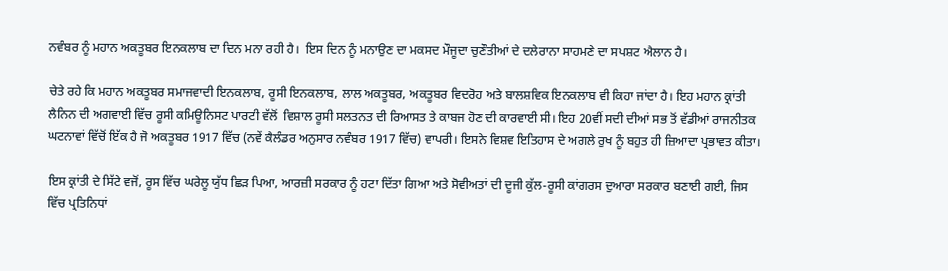ਨਵੰਬਰ ਨੂੰ ਮਹਾਨ ਅਕਤੂਬਰ ਇਨਕਲਾਬ ਦਾ ਦਿਨ ਮਨਾ ਰਹੀ ਹੈ।  ਇਸ ਦਿਨ ਨੂੰ ਮਨਾਉਣ ਦਾ ਮਕਸਦ ਮੌਜੂਦਾ ਚੁਣੌਤੀਆਂ ਦੇ ਦਲੇਰਾਨਾ ਸਾਹਮਣੇ ਦਾ ਸਪਸ਼ਟ ਐਲਾਨ ਹੈ।

ਚੇਤੇ ਰਹੇ ਕਿ ਮਹਾਨ ਅਕਤੂਬਰ ਸਮਾਜਵਾਦੀ ਇਨਕਲਾਬ, ਰੂਸੀ ਇਨਕਲਾਬ, ਲਾਲ ਅਕਤੂਬਰ, ਅਕਤੂਬਰ ਵਿਦਰੋਹ ਅਤੇ ਬਾਲਸ਼ਵਿਕ ਇਨਕਲਾਬ ਵੀ ਕਿਹਾ ਜਾਂਦਾ ਹੈ। ਇਹ ਮਹਾਨ ਕ੍ਰਾਂਤੀ ਲੈਨਿਨ ਦੀ ਅਗਵਾਈ ਵਿੱਚ ਰੂਸੀ ਕਮਿਊਨਿਸਟ ਪਾਰਟੀ ਵੱਲੋਂ  ਵਿਸ਼ਾਲ ਰੂਸੀ ਸਲਤਨਤ ਦੀ ਰਿਆਸਤ ਤੇ ਕਾਬਜ ਹੋਣ ਦੀ ਕਾਰਵਾਈ ਸੀ। ਇਹ 20ਵੀਂ ਸਦੀ ਦੀਆਂ ਸਭ ਤੋਂ ਵੱਡੀਆਂ ਰਾਜਨੀਤਕ ਘਟਨਾਵਾਂ ਵਿੱਚੋਂ ਇੱਕ ਹੈ ਜੋ ਅਕਤੂਬਰ 1917 ਵਿੱਚ (ਨਵੇਂ ਕੈਲੰਡਰ ਅਨੁਸਾਰ ਨਵੰਬਰ 1917 ਵਿੱਚ) ਵਾਪਰੀ। ਇਸਨੇ ਵਿਸ਼ਵ ਇਤਿਹਾਸ ਦੇ ਅਗਲੇ ਰੁਖ ਨੂੰ ਬਹੁਤ ਹੀ ਜ਼ਿਆਦਾ ਪ੍ਰਭਾਵਤ ਕੀਤਾ।

ਇਸ ਕ੍ਰਾਂਤੀ ਦੇ ਸਿੱਟੇ ਵਜੋਂ, ਰੂਸ ਵਿੱਚ ਘਰੇਲੂ ਯੁੱਧ ਛਿੜ ਪਿਆ, ਆਰਜ਼ੀ ਸਰਕਾਰ ਨੂੰ ਹਟਾ ਦਿੱਤਾ ਗਿਆ ਅਤੇ ਸੋਵੀਅਤਾਂ ਦੀ ਦੂਜੀ ਕੁੱਲ-ਰੂਸੀ ਕਾਂਗਰਸ ਦੁਆਰਾ ਸਰਕਾਰ ਬਣਾਈ ਗਈ, ਜਿਸ ਵਿੱਚ ਪ੍ਰਤਿਨਿਧਾਂ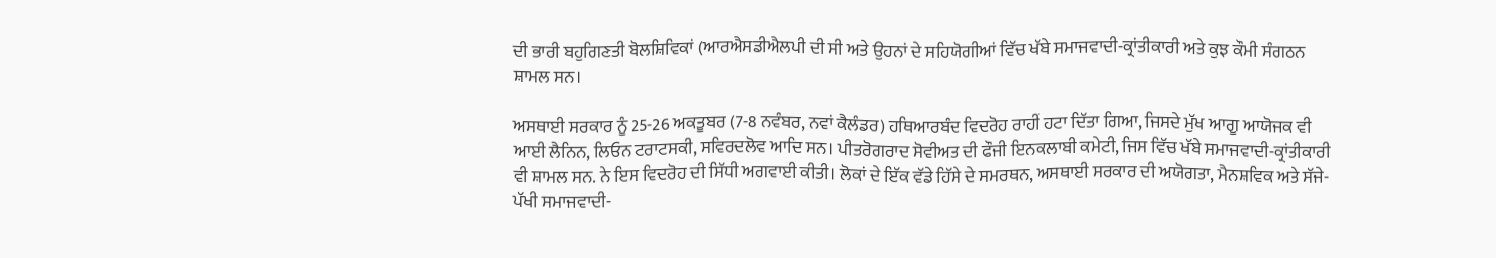ਦੀ ਭਾਰੀ ਬਹੁਗਿਣਤੀ ਬੋਲਸ਼ਿਵਿਕਾਂ (ਆਰਐਸਡੀਐਲਪੀ ਦੀ ਸੀ ਅਤੇ ਉਹਨਾਂ ਦੇ ਸਹਿਯੋਗੀਆਂ ਵਿੱਚ ਖੱਬੇ ਸਮਾਜਵਾਦੀ-ਕ੍ਰਾਂਤੀਕਾਰੀ ਅਤੇ ਕੁਝ ਕੌਮੀ ਸੰਗਠਨ ਸ਼ਾਮਲ ਸਨ।

ਅਸਥਾਈ ਸਰਕਾਰ ਨੂੰ 25-26 ਅਕਤੂਬਰ (7-8 ਨਵੰਬਰ, ਨਵਾਂ ਕੈਲੰਡਰ) ਹਥਿਆਰਬੰਦ ਵਿਦਰੋਹ ਰਾਹੀਂ ਹਟਾ ਦਿੱਤਾ ਗਿਆ, ਜਿਸਦੇ ਮੁੱਖ ਆਗੂ ਆਯੋਜਕ ਵੀ ਆਈ ਲੈਨਿਨ, ਲਿਓਨ ਟਰਾਟਸਕੀ, ਸਵਿਰਦਲੋਵ ਆਦਿ ਸਨ। ਪੀਤਰੋਗਰਾਦ ਸੋਵੀਅਤ ਦੀ ਫੌਜੀ ਇਨਕਲਾਬੀ ਕਮੇਟੀ, ਜਿਸ ਵਿੱਚ ਖੱਬੇ ਸਮਾਜਵਾਦੀ-ਕ੍ਰਾਂਤੀਕਾਰੀ ਵੀ ਸ਼ਾਮਲ ਸਨ. ਨੇ ਇਸ ਵਿਦਰੋਹ ਦੀ ਸਿੱਧੀ ਅਗਵਾਈ ਕੀਤੀ। ਲੋਕਾਂ ਦੇ ਇੱਕ ਵੱਡੇ ਹਿੱਸੇ ਦੇ ਸਮਰਥਨ, ਅਸਥਾਈ ਸਰਕਾਰ ਦੀ ਅਯੋਗਤਾ, ਮੈਨਸ਼ਵਿਕ ਅਤੇ ਸੱਜੇ-ਪੱਖੀ ਸਮਾਜਵਾਦੀ-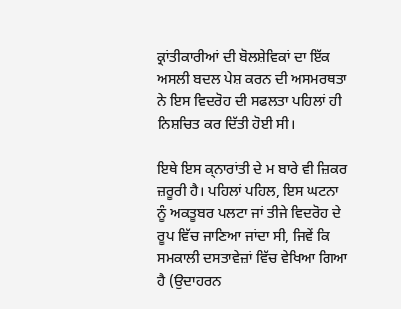ਕ੍ਰਾਂਤੀਕਾਰੀਆਂ ਦੀ ਬੋਲਸ਼ੇਵਿਕਾਂ ਦਾ ਇੱਕ ਅਸਲੀ ਬਦਲ ਪੇਸ਼ ਕਰਨ ਦੀ ਅਸਮਰਥਤਾ ਨੇ ਇਸ ਵਿਦਰੋਹ ਦੀ ਸਫਲਤਾ ਪਹਿਲਾਂ ਹੀ ਨਿਸ਼ਚਿਤ ਕਰ ਦਿੱਤੀ ਹੋਈ ਸੀ।

ਇਥੇ ਇਸ ਕ੍ਨਾਰਾਂਤੀ ਦੇ ਮ ਬਾਰੇ ਵੀ ਜ਼ਿਕਰ ਜ਼ਰੂਰੀ ਹੈ। ਪਹਿਲਾਂ ਪਹਿਲ, ਇਸ ਘਟਨਾ ਨੂੰ ਅਕਤੂਬਰ ਪਲਟਾ ਜਾਂ ਤੀਜੇ ਵਿਦਰੋਹ ਦੇ ਰੂਪ ਵਿੱਚ ਜਾਣਿਆ ਜਾਂਦਾ ਸੀ, ਜਿਵੇਂ ਕਿ ਸਮਕਾਲੀ ਦਸਤਾਵੇਜ਼ਾਂ ਵਿੱਚ ਵੇਖਿਆ ਗਿਆ ਹੈ (ਉਦਾਹਰਨ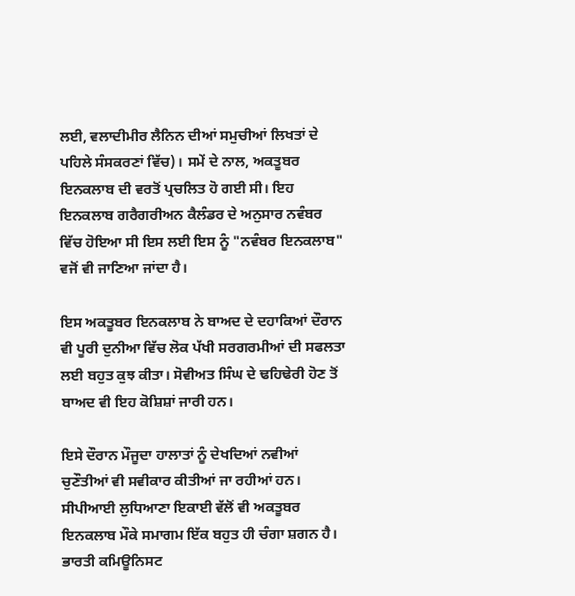ਲਈ, ਵਲਾਦੀਮੀਰ ਲੈਨਿਨ ਦੀਆਂ ਸਮੁਚੀਆਂ ਲਿਖਤਾਂ ਦੇ ਪਹਿਲੇ ਸੰਸਕਰਣਾਂ ਵਿੱਚ)। ਸਮੇਂ ਦੇ ਨਾਲ, ਅਕਤੂਬਰ ਇਨਕਲਾਬ ਦੀ ਵਰਤੋਂ ਪ੍ਰਚਲਿਤ ਹੋ ਗਈ ਸੀ। ਇਹ ਇਨਕਲਾਬ ਗਰੈਗਰੀਅਨ ਕੈਲੰਡਰ ਦੇ ਅਨੁਸਾਰ ਨਵੰਬਰ ਵਿੱਚ ਹੋਇਆ ਸੀ ਇਸ ਲਈ ਇਸ ਨੂੰ "ਨਵੰਬਰ ਇਨਕਲਾਬ" ਵਜੋਂ ਵੀ ਜਾਣਿਆ ਜਾਂਦਾ ਹੈ।

ਇਸ ਅਕਤੂਬਰ ਇਨਕਲਾਬ ਨੇ ਬਾਅਦ ਦੇ ਦਹਾਕਿਆਂ ਦੌਰਾਨ ਵੀ ਪੂਰੀ ਦੁਨੀਆ ਵਿੱਚ ਲੋਕ ਪੱਖੀ ਸਰਗਰਮੀਆਂ ਦੀ ਸਫਲਤਾ ਲਈ ਬਹੁਤ ਕੁਝ ਕੀਤਾ। ਸੋਵੀਅਤ ਸਿੰਘ ਦੇ ਢਹਿਢੇਰੀ ਹੋਣ ਤੋਂ ਬਾਅਦ ਵੀ ਇਹ ਕੋਸ਼ਿਸ਼ਾਂ ਜਾਰੀ ਹਨ।

ਇਸੇ ਦੌਰਾਨ ਮੌਜੂਦਾ ਹਾਲਾਤਾਂ ਨੂੰ ਦੇਖਦਿਆਂ ਨਵੀਆਂ ਚੁਣੌਤੀਆਂ ਵੀ ਸਵੀਕਾਰ ਕੀਤੀਆਂ ਜਾ ਰਹੀਆਂ ਹਨ।  ਸੀਪੀਆਈ ਲੁਧਿਆਣਾ ਇਕਾਈ ਵੱਲੋਂ ਵੀ ਅਕਤੂਬਰ ਇਨਕਲਾਬ ਮੌਕੇ ਸਮਾਗਮ ਇੱਕ ਬਹੁਤ ਹੀ ਚੰਗਾ ਸ਼ਗਨ ਹੈ। ਭਾਰਤੀ ਕਮਿਊਨਿਸਟ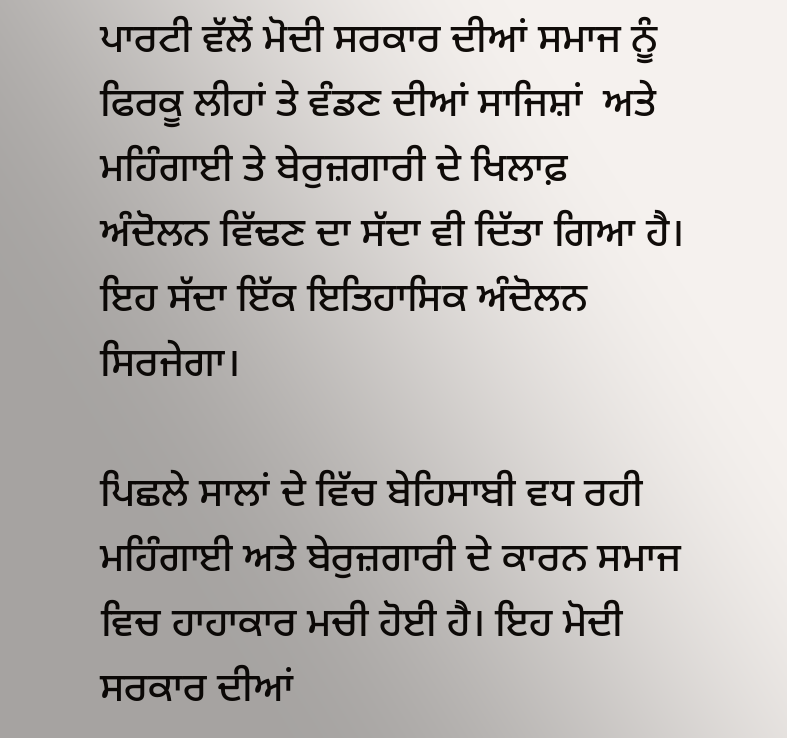ਪਾਰਟੀ ਵੱਲੋਂ ਮੋਦੀ ਸਰਕਾਰ ਦੀਆਂ ਸਮਾਜ ਨੂੰ ਫਿਰਕੂ ਲੀਹਾਂ ਤੇ ਵੰਡਣ ਦੀਆਂ ਸਾਜਿਸ਼ਾਂ  ਅਤੇ ਮਹਿੰਗਾਈ ਤੇ ਬੇਰੁਜ਼ਗਾਰੀ ਦੇ ਖਿਲਾਫ਼ ਅੰਦੋਲਨ ਵਿੱਢਣ ਦਾ ਸੱਦਾ ਵੀ ਦਿੱਤਾ ਗਿਆ ਹੈ। ਇਹ ਸੱਦਾ ਇੱਕ ਇਤਿਹਾਸਿਕ ਅੰਦੋਲਨ ਸਿਰਜੇਗਾ।

ਪਿਛਲੇ ਸਾਲਾਂ ਦੇ ਵਿੱਚ ਬੇਹਿਸਾਬੀ ਵਧ ਰਹੀ ਮਹਿੰਗਾਈ ਅਤੇ ਬੇਰੁਜ਼ਗਾਰੀ ਦੇ ਕਾਰਨ ਸਮਾਜ ਵਿਚ ਹਾਹਾਕਾਰ ਮਚੀ ਹੋਈ ਹੈ। ਇਹ ਮੋਦੀ ਸਰਕਾਰ ਦੀਆਂ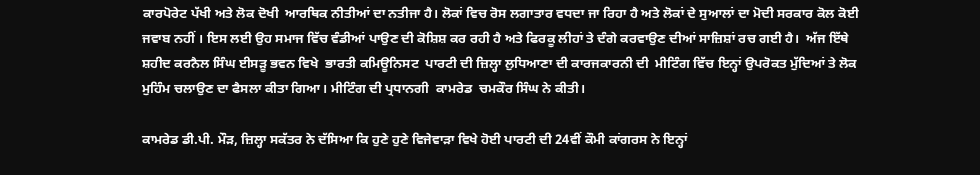ਕਾਰਪੋਰੇਟ ਪੱਖੀ ਅਤੇ ਲੋਕ ਦੋਖੀ  ਆਰਥਿਕ ਨੀਤੀਆਂ ਦਾ ਨਤੀਜਾ ਹੈ। ਲੋਕਾਂ ਵਿਚ ਰੋਸ ਲਗਾਤਾਰ ਵਧਦਾ ਜਾ ਰਿਹਾ ਹੈ ਅਤੇ ਲੋਕਾਂ ਦੇ ਸੁਆਲਾਂ ਦਾ ਮੋਦੀ ਸਰਕਾਰ ਕੋਲ ਕੋਈ ਜਵਾਬ ਨਹੀਂ । ਇਸ ਲਈ ਉਹ ਸਮਾਜ ਵਿੱਚ ਵੰਡੀਆਂ ਪਾਉਣ ਦੀ ਕੋਸ਼ਿਸ਼ ਕਰ ਰਹੀ ਹੈ ਅਤੇ ਫਿਰਕੂ ਲੀਹਾਂ ਤੇ ਦੰਗੇ ਕਰਵਾਉਣ ਦੀਆਂ ਸਾਜ਼ਿਸ਼ਾਂ ਰਚ ਗਈ ਹੈ।  ਅੱਜ ਇੱਥੇ ਸ਼ਹੀਦ ਕਰਨੈਲ ਸਿੰਘ ਈਸੜੂ ਭਵਨ ਵਿਖੇ  ਭਾਰਤੀ ਕਮਿਊਨਿਸਟ  ਪਾਰਟੀ ਦੀ ਜ਼ਿਲ੍ਹਾ ਲੁਧਿਆਣਾ ਦੀ ਕਾਰਜਕਾਰਨੀ ਦੀ  ਮੀਟਿੰਗ ਵਿੱਚ ਇਨ੍ਹਾਂ ਉਪਰੋਕਤ ਮੁੱਦਿਆਂ ਤੇ ਲੋਕ ਮੁਹਿੰਮ ਚਲਾਉਣ ਦਾ ਫੈਸਲਾ ਕੀਤਾ ਗਿਆ। ਮੀਟਿੰਗ ਦੀ ਪ੍ਰਧਾਨਗੀ  ਕਾਮਰੇਡ  ਚਮਕੌਰ ਸਿੰਘ ਨੇ ਕੀਤੀ।

ਕਾਮਰੇਡ ਡੀ.ਪੀ. ਮੌੜ, ਜ਼ਿਲ੍ਹਾ ਸਕੱਤਰ ਨੇ ਦੱਸਿਆ ਕਿ ਹੁਣੇ ਹੁਣੇ ਵਿਜੇਵਾੜਾ ਵਿਖੇ ਹੋਈ ਪਾਰਟੀ ਦੀ 24ਵੀਂ ਕੌਮੀ ਕਾਂਗਰਸ ਨੇ ਇਨ੍ਹਾਂ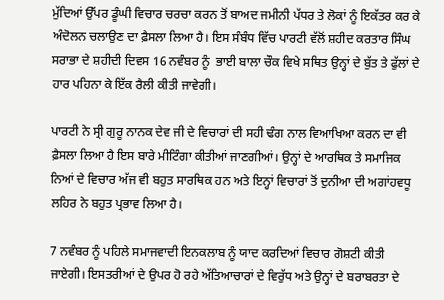ਮੁੱਦਿਆਂ ਉੱਪਰ ਡੂੰਘੀ ਵਿਚਾਰ ਚਰਚਾ ਕਰਨ ਤੋਂ ਬਾਅਦ ਜਮੀਨੀ ਪੱਧਰ ਤੇ ਲੋਕਾਂ ਨੂੰ ਇਕੱਤਰ ਕਰ ਕੇ ਅੰਦੋਲਨ ਚਲਾਉਣ ਦਾ ਫ਼ੈਸਲਾ ਲਿਆ ਹੈ। ਇਸ ਸੰਬੰਧ ਵਿੱਚ ਪਾਰਟੀ ਵੱਲੋਂ ਸ਼ਹੀਦ ਕਰਤਾਰ ਸਿੰਘ ਸਰਾਭਾ ਦੇ ਸ਼ਹੀਦੀ ਦਿਵਸ 16 ਨਵੰਬਰ ਨੂੰ  ਭਾਈ ਬਾਲਾ ਚੌਕ ਵਿਖੇ ਸਥਿਤ ਉਨ੍ਹਾਂ ਦੇ ਬੁੱਤ ਤੇ ਫੁੱਲਾਂ ਦੇ ਹਾਰ ਪਹਿਨਾ ਕੇ ਇੱਕ ਰੈਲੀ ਕੀਤੀ ਜਾਵੇਗੀ।

ਪਾਰਟੀ ਨੇ ਸ੍ਰੀ ਗੁਰੂ ਨਾਨਕ ਦੇਵ ਜੀ ਦੇ ਵਿਚਾਰਾਂ ਦੀ ਸਹੀ ਢੰਗ ਨਾਲ ਵਿਆਖਿਆ ਕਰਨ ਦਾ ਵੀ ਫ਼ੈਸਲਾ ਲਿਆ ਹੈ ਇਸ ਬਾਰੇ ਮੀਟਿੰਗਾ ਕੀਤੀਆਂ ਜਾਣਗੀਆਂ। ਉਨ੍ਹਾਂ ਦੇ ਆਰਥਿਕ ਤੇ ਸਮਾਜਿਕ ਨਿਆਂ ਦੇ ਵਿਚਾਰ ਅੱਜ ਵੀ ਬਹੁਤ ਸਾਰਥਿਕ ਹਨ ਅਤੇ ਇਨ੍ਹਾਂ ਵਿਚਾਰਾਂ ਤੋਂ ਦੁਨੀਆ ਦੀ ਅਗਾਂਹਵਧੂ  ਲਹਿਰ ਨੇ ਬਹੁਤ ਪ੍ਰਭਾਵ ਲਿਆ ਹੈ।

7 ਨਵੰਬਰ ਨੂੰ ਪਹਿਲੇ ਸਮਾਜਵਾਦੀ ਇਨਕਲਾਬ ਨੂੰ ਯਾਦ ਕਰਦਿਆਂ ਵਿਚਾਰ ਗੋਸ਼ਟੀ ਕੀਤੀ ਜਾਏਗੀ। ਇਸਤਰੀਆਂ ਦੇ ਉਪਰ ਹੋ ਰਹੇ ਅੱਤਿਆਚਾਰਾਂ ਦੇ ਵਿਰੁੱਧ ਅਤੇ ਉਨ੍ਹਾਂ ਦੇ ਬਰਾਬਰਤਾ ਦੇ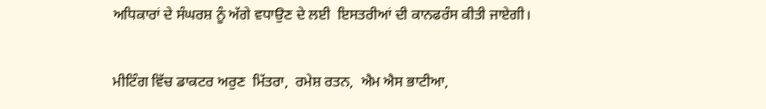ਅਧਿਕਾਰਾਂ ਦੇ ਸੰਘਰਸ਼ ਨੂੰ ਅੱਗੇ ਵਧਾਉਣ ਦੇ ਲਈ  ਇਸਤਰੀਆਂ ਦੀ ਕਾਨਫਰੰਸ ਕੀਤੀ ਜਾਏਗੀ।

ਮੀਟਿੰਗ ਵਿੱਚ ਡਾਕਟਰ ਅਰੁਣ  ਮਿੱਤਰਾ,  ਰਮੇਸ਼ ਰਤਨ,  ਐਮ ਐਸ ਭਾਟੀਆ,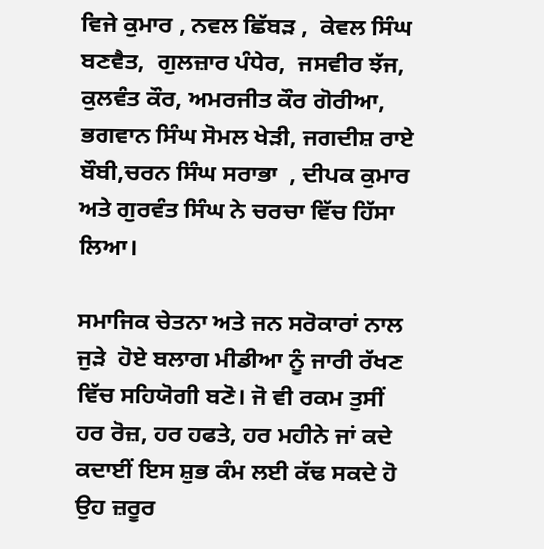ਵਿਜੇ ਕੁਮਾਰ , ਨਵਲ ਛਿੱਬੜ ,  ਕੇਵਲ ਸਿੰਘ ਬਣਵੈਤ,  ਗੁਲਜ਼ਾਰ ਪੰਧੇਰ,  ਜਸਵੀਰ ਝੱਜ,  ਕੁਲਵੰਤ ਕੌਰ, ਅਮਰਜੀਤ ਕੌਰ ਗੋਰੀਆ, ਭਗਵਾਨ ਸਿੰਘ ਸੋਮਲ ਖੇੜੀ, ਜਗਦੀਸ਼ ਰਾਏ ਬੌਬੀ,ਚਰਨ ਸਿੰਘ ਸਰਾਭਾ  , ਦੀਪਕ ਕੁਮਾਰ ਅਤੇ ਗੁਰਵੰਤ ਸਿੰਘ ਨੇ ਚਰਚਾ ਵਿੱਚ ਹਿੱਸਾ ਲਿਆ।

ਸਮਾਜਿਕ ਚੇਤਨਾ ਅਤੇ ਜਨ ਸਰੋਕਾਰਾਂ ਨਾਲ ਜੁੜੇ  ਹੋਏ ਬਲਾਗ ਮੀਡੀਆ ਨੂੰ ਜਾਰੀ ਰੱਖਣ ਵਿੱਚ ਸਹਿਯੋਗੀ ਬਣੋ। ਜੋ ਵੀ ਰਕਮ ਤੁਸੀਂ ਹਰ ਰੋਜ਼, ਹਰ ਹਫਤੇ, ਹਰ ਮਹੀਨੇ ਜਾਂ ਕਦੇ ਕਦਾਈਂ ਇਸ ਸ਼ੁਭ ਕੰਮ ਲਈ ਕੱਢ ਸਕਦੇ ਹੋ ਉਹ ਜ਼ਰੂਰ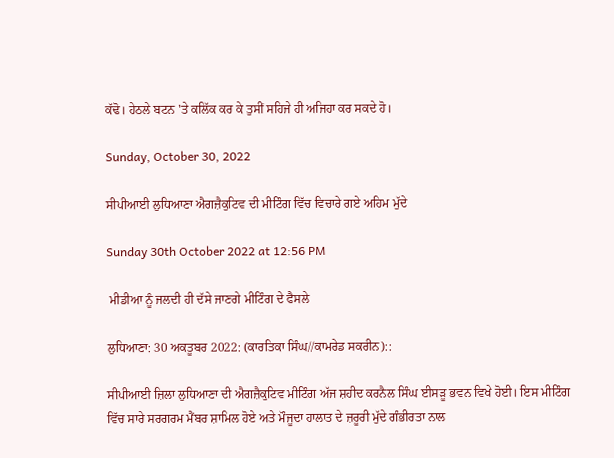ਕੱਢੋ। ਹੇਠਲੇ ਬਟਨ 'ਤੇ ਕਲਿੱਕ ਕਰ ਕੇ ਤੁਸੀਂ ਸਹਿਜੇ ਹੀ ਅਜਿਹਾ ਕਰ ਸਕਦੇ ਹੋ।

Sunday, October 30, 2022

ਸੀਪੀਆਈ ਲੁਧਿਆਣਾ ਐਗਜ਼ੈਕੁਟਿਵ ਦੀ ਮੀਟਿੰਗ ਵਿੱਚ ਵਿਚਾਰੇ ਗਏ ਅਹਿਮ ਮੁੱਦੇ

Sunday 30th October 2022 at 12:56 PM

 ਮੀਡੀਆ ਨੂੰ ਜਲਦੀ ਹੀ ਦੱਸੇ ਜਾਣਗੇ ਮੀਟਿੰਗ ਦੇ ਫੈਸਲੇ

ਲੁਧਿਆਣਾ: 30 ਅਕਤੂਬਰ 2022: (ਕਾਰਤਿਕਾ ਸਿੰਘ//ਕਾਮਰੇਡ ਸਕਰੀਨ)::

ਸੀਪੀਆਈ ਜ਼ਿਲਾ ਲੁਧਿਆਣਾ ਦੀ ਐਗਜ਼ੈਕੁਟਿਵ ਮੀਟਿੰਗ ਅੱਜ ਸ਼ਹੀਦ ਕਰਨੈਲ ਸਿੰਘ ਈਸੜੂ ਭਵਨ ਵਿਖੇ ਹੋਈ। ਇਸ ਮੀਟਿੰਗ ਵਿੱਚ ਸਾਰੇ ਸਰਗਰਮ ਮੈਂਬਰ ਸ਼ਾਮਿਲ ਹੋਏ ਅਤੇ ਮੌਜੂਦਾ ਹਾਲਾਤ ਦੇ ਜ਼ਰੂਰੀ ਮੁੱਦੇ ਗੰਭੀਰਤਾ ਨਾਲ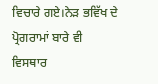ਵਿਚਾਰੇ ਗਏ।ਨੇੜ ਭਵਿੱਖ ਦੇ ਪ੍ਰੋਗਰਾਮਾਂ ਬਾਰੇ ਵੀ ਵਿਸਥਾਰ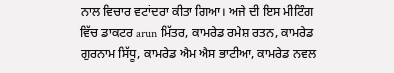ਨਾਲ ਵਿਚਾਰ ਵਟਾਂਦਰਾ ਕੀਤਾ ਗਿਆ। ਅਜੇ ਦੀ ਇਸ ਮੀਟਿੰਗ ਵਿੱਚ ਡਾਕਟਰ arun ਮਿੱਤਰ, ਕਾਮਰੇਡ ਰਮੇਸ਼ ਰਤਨ, ਕਾਮਰੇਡ ਗੁਰਨਾਮ ਸਿੱਧੂ, ਕਾਮਰੇਡ ਐਮ ਐਸ ਭਾਟੀਆ, ਕਾਮਰੇਡ ਨਵਲ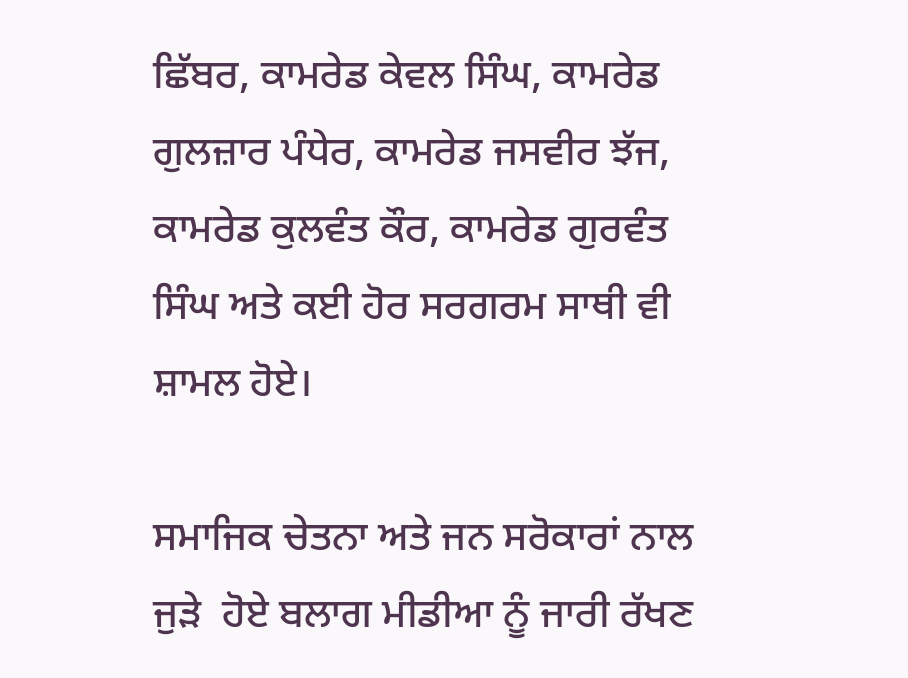ਛਿੱਬਰ, ਕਾਮਰੇਡ ਕੇਵਲ ਸਿੰਘ, ਕਾਮਰੇਡ ਗੁਲਜ਼ਾਰ ਪੰਧੇਰ, ਕਾਮਰੇਡ ਜਸਵੀਰ ਝੱਜ, ਕਾਮਰੇਡ ਕੁਲਵੰਤ ਕੌਰ, ਕਾਮਰੇਡ ਗੁਰਵੰਤ ਸਿੰਘ ਅਤੇ ਕਈ ਹੋਰ ਸਰਗਰਮ ਸਾਥੀ ਵੀ ਸ਼ਾਮਲ ਹੋਏ।

ਸਮਾਜਿਕ ਚੇਤਨਾ ਅਤੇ ਜਨ ਸਰੋਕਾਰਾਂ ਨਾਲ ਜੁੜੇ  ਹੋਏ ਬਲਾਗ ਮੀਡੀਆ ਨੂੰ ਜਾਰੀ ਰੱਖਣ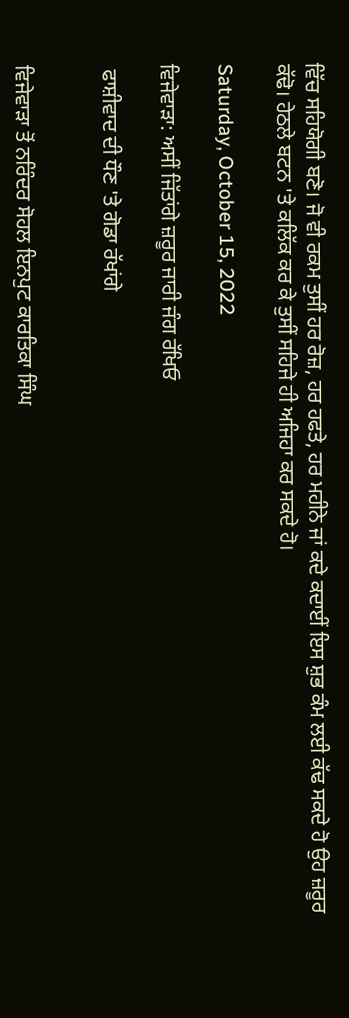ਵਿੱਚ ਸਹਿਯੋਗੀ ਬਣੋ। ਜੋ ਵੀ ਰਕਮ ਤੁਸੀਂ ਹਰ ਰੋਜ਼, ਹਰ ਹਫਤੇ, ਹਰ ਮਹੀਨੇ ਜਾਂ ਕਦੇ ਕਦਾਈਂ ਇਸ ਸ਼ੁਭ ਕੰਮ ਲਈ ਕੱਢ ਸਕਦੇ ਹੋ ਉਹ ਜ਼ਰੂਰ ਕੱਢੋ। ਹੇਠਲੇ ਬਟਨ 'ਤੇ ਕਲਿੱਕ ਕਰ ਕੇ ਤੁਸੀਂ ਸਹਿਜੇ ਹੀ ਅਜਿਹਾ ਕਰ ਸਕਦੇ ਹੋ।

Saturday, October 15, 2022

ਵਿਜੇਵਾੜਾ: ਅਸੀਂ ਜਿੱਤਾਂਗੇ ਜ਼ਰੂਰ ਜਾਰੀ ਜੰਗ ਰੱਖਿਓ

 ਫਾਸ਼ੀਵਾਦ ਦੀ ਧੌਣ 'ਤੇ ਗੋਡਾ ਰੱਖਾਂਗੇ


ਵਿਜੇਵਾੜਾ ਤੋਂ ਨਰਿੰਦਰ ਸੋਹਲ ਇਨਪੁਟ ਕਾਰਤਿਕਾ ਸਿੰਘ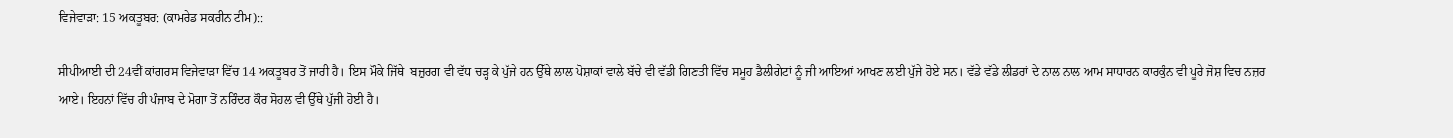ਵਿਜੇਵਾੜਾ: 15 ਅਕਤੂਬਰ: (ਕਾਮਰੇਡ ਸਕਰੀਨ ਟੀਮ)::

ਸੀਪੀਆਈ ਦੀ 24ਵੀਂ ਕਾਂਗਰਸ ਵਿਜੇਵਾੜਾ ਵਿੱਚ 14 ਅਕਤੂਬਰ ਤੋਂ ਜਾਰੀ ਹੈ। ਇਸ ਮੌਕੇ ਜਿੱਥੇ  ਬਜ਼ੁਰਗ ਵੀ ਵੱਧ ਚੜ੍ਹ ਕੇ ਪੁੱਜੇ ਹਨ ਉੱਥੇ ਲਾਲ ਪੋਸ਼ਾਕਾਂ ਵਾਲੇ ਬੱਚੇ ਵੀ ਵੱਡੀ ਗਿਣਤੀ ਵਿੱਚ ਸਮੂਹ ਡੈਲੀਗੇਟਾਂ ਨੂੰ ਜੀ ਆਇਆਂ ਆਖਣ ਲਈ ਪੁੱਜੇ ਹੋਏ ਸਨ। ਵੱਡੇ ਵੱਡੇ ਲੀਡਰਾਂ ਦੇ ਨਾਲ ਨਾਲ ਆਮ ਸਾਧਾਰਨ ਕਾਰਕੁੰਨ ਵੀ ਪੂਰੇ ਜੋਸ਼ ਵਿਚ ਨਜ਼ਰ ਆਏ। ਇਹਨਾਂ ਵਿੱਚ ਹੀ ਪੰਜਾਬ ਦੇ ਮੋਗਾ ਤੋਂ ਨਰਿੰਦਰ ਕੌਰ ਸੋਹਲ ਵੀ ਉੱਥੇ ਪੁੱਜੀ ਹੋਈ ਹੈ।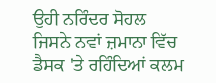ਉਹੀ ਨਰਿੰਦਰ ਸੋਹਲ ਜਿਸਨੇ ਨਵਾਂ ਜ਼ਮਾਨਾ ਵਿੱਚ ਡੈਸਕ 'ਤੇ ਰਹਿੰਦਿਆਂ ਕਲਮ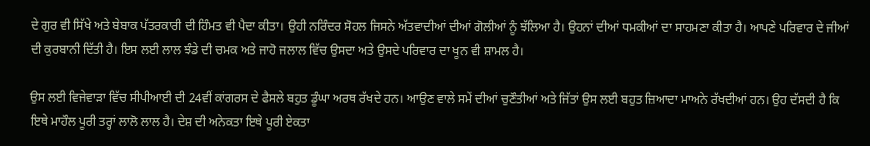ਦੇ ਗੁਰ ਵੀ ਸਿੱਖੇ ਅਤੇ ਬੇਬਾਕ ਪੱਤਰਕਾਰੀ ਦੀ ਹਿੰਮਤ ਵੀ ਪੈਦਾ ਕੀਤਾ। ਉਹੀ ਨਰਿੰਦਰ ਸੋਹਲ ਜਿਸਨੇ ਅੱਤਵਾਦੀਆਂ ਦੀਆਂ ਗੋਲੀਆਂ ਨੂੰ ਝੱਲਿਆ ਹੈ। ਉਹਨਾਂ ਦੀਆਂ ਧਮਕੀਆਂ ਦਾ ਸਾਹਮਣਾ ਕੀਤਾ ਹੈ। ਆਪਣੇ ਪਰਿਵਾਰ ਦੇ ਜੀਆਂ ਦੀ ਕੁਰਬਾਨੀ ਦਿੱਤੀ ਹੈ। ਇਸ ਲਈ ਲਾਲ ਝੰਡੇ ਦੀ ਚਮਕ ਅਤੇ ਜਾਹੋ ਜਲਾਲ ਵਿੱਚ ਉਸਦਾ ਅਤੇ ਉਸਦੇ ਪਰਿਵਾਰ ਦਾ ਖੂਨ ਵੀ ਸ਼ਾਮਲ ਹੈ।

ਉਸ ਲਈ ਵਿਜੇਵਾੜਾ ਵਿੱਚ ਸੀਪੀਆਈ ਦੀ 24ਵੀਂ ਕਾਂਗਰਸ ਦੇ ਫੈਸਲੇ ਬਹੁਤ ਡੂੰਘਾ ਅਰਥ ਰੱਖਦੇ ਹਨ। ਆਉਣ ਵਾਲੇ ਸਮੇਂ ਦੀਆਂ ਚੁਣੌਤੀਆਂ ਅਤੇ ਜਿੱਤਾਂ ਉਸ ਲਈ ਬਹੁਤ ਜ਼ਿਆਦਾ ਮਾਅਨੇ ਰੱਖਦੀਆਂ ਹਨ। ਉਹ ਦੱਸਦੀ ਹੈ ਕਿ ਇਥੇ ਮਾਹੌਲ ਪੂਰੀ ਤਰ੍ਹਾਂ ਲਾਲੋ ਲਾਲ ਹੈ। ਦੇਸ਼ ਦੀ ਅਨੇਕਤਾ ਇਥੇ ਪੂਰੀ ਏਕਤਾ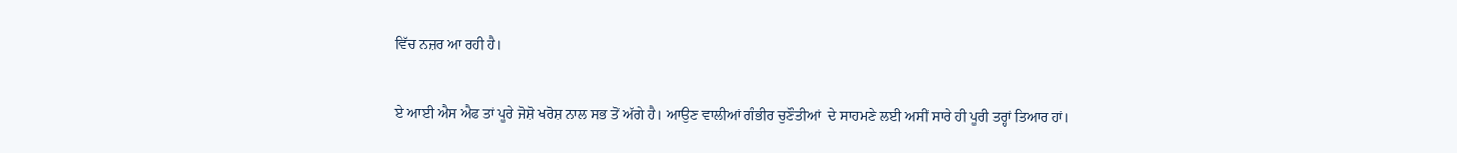ਵਿੱਚ ਨਜ਼ਰ ਆ ਰਹੀ ਹੈ।

ਏ ਆਈ ਐਸ ਐਫ ਤਾਂ ਪੂਰੇ ਜੋਸ਼ੋ ਖਰੋਸ਼ ਨਾਲ ਸਭ ਤੋਂ ਅੱਗੇ ਹੈ। ਆਉਣ ਵਾਲੀਆਂ ਗੰਭੀਰ ਚੁਣੌਤੀਆਂ  ਦੇ ਸਾਹਮਣੇ ਲਈ ਅਸੀਂ ਸਾਰੇ ਹੀ ਪੂਰੀ ਤਰ੍ਹਾਂ ਤਿਆਰ ਹਾਂ।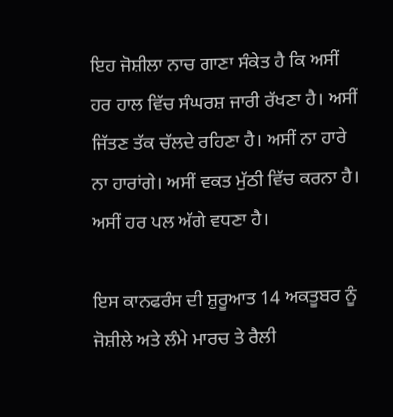ਇਹ ਜੋਸ਼ੀਲਾ ਨਾਚ ਗਾਣਾ ਸੰਕੇਤ ਹੈ ਕਿ ਅਸੀਂ ਹਰ ਹਾਲ ਵਿੱਚ ਸੰਘਰਸ਼ ਜਾਰੀ ਰੱਖਣਾ ਹੈ। ਅਸੀਂ ਜਿੱਤਣ ਤੱਕ ਚੱਲਦੇ ਰਹਿਣਾ ਹੈ। ਅਸੀਂ ਨਾ ਹਾਰੇ ਨਾ ਹਾਰਾਂਗੇ। ਅਸੀਂ ਵਕਤ ਮੁੱਠੀ ਵਿੱਚ ਕਰਨਾ ਹੈ। ਅਸੀਂ ਹਰ ਪਲ ਅੱਗੇ ਵਧਣਾ ਹੈ।

ਇਸ ਕਾਨਫਰੰਸ ਦੀ ਸ਼ੁਰੂਆਤ 14 ਅਕਤੂਬਰ ਨੂੰ ਜੋਸ਼ੀਲੇ ਅਤੇ ਲੰਮੇ ਮਾਰਚ ਤੇ ਰੈਲੀ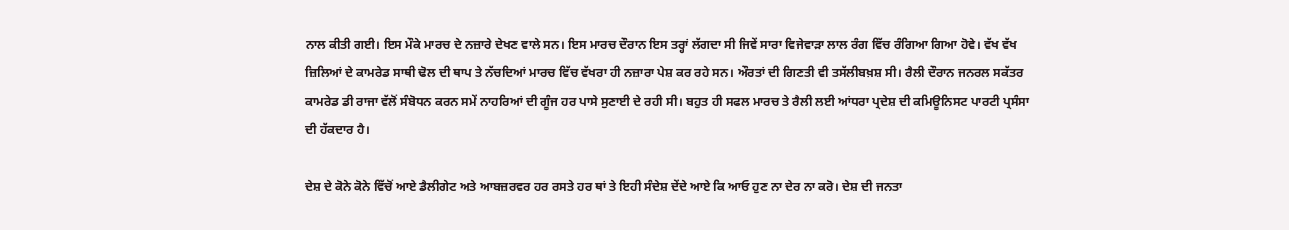ਨਾਲ ਕੀਤੀ ਗਈ। ਇਸ ਮੌਕੇ ਮਾਰਚ ਦੇ ਨਜ਼ਾਰੇ ਦੇਖਣ ਵਾਲੇ ਸਨ। ਇਸ ਮਾਰਚ ਦੌਰਾਨ ਇਸ ਤਰ੍ਹਾਂ ਲੱਗਦਾ ਸੀ ਜਿਵੇਂ ਸਾਰਾ ਵਿਜੇਵਾੜਾ ਲਾਲ ਰੰਗ ਵਿੱਚ ਰੰਗਿਆ ਗਿਆ ਹੋਵੇ। ਵੱਖ ਵੱਖ ਜ਼ਿਲਿਆਂ ਦੇ ਕਾਮਰੇਡ ਸਾਥੀ ਢੋਲ ਦੀ ਥਾਪ ਤੇ ਨੱਚਦਿਆਂ ਮਾਰਚ ਵਿੱਚ ਵੱਖਰਾ ਹੀ ਨਜ਼ਾਰਾ ਪੇਸ਼ ਕਰ ਰਹੇ ਸਨ। ਔਰਤਾਂ ਦੀ ਗਿਣਤੀ ਵੀ ਤਸੱਲੀਬਖ਼ਸ਼ ਸੀ। ਰੈਲੀ ਦੌਰਾਨ ਜਨਰਲ ਸਕੱਤਰ ਕਾਮਰੇਡ ਡੀ ਰਾਜਾ ਵੱਲੋਂ ਸੰਬੋਧਨ ਕਰਨ ਸਮੇਂ ਨਾਹਰਿਆਂ ਦੀ ਗੂੰਜ ਹਰ ਪਾਸੇ ਸੁਣਾਈ ਦੇ ਰਹੀ ਸੀ। ਬਹੁਤ ਹੀ ਸਫਲ ਮਾਰਚ ਤੇ ਰੈਲੀ ਲਈ ਆਂਧਰਾ ਪ੍ਰਦੇਸ਼ ਦੀ ਕਮਿਊਨਿਸਟ ਪਾਰਟੀ ਪ੍ਰਸੰਸਾ ਦੀ ਹੱਕਦਾਰ ਹੈ।

ਦੇਸ਼ ਦੇ ਕੋਨੇ ਕੋਨੇ ਵਿੱਚੋਂ ਆਏ ਡੈਲੀਗੇਟ ਅਤੇ ਆਬਜ਼ਰਵਰ ਹਰ ਰਸਤੇ ਹਰ ਥਾਂ ਤੇ ਇਹੀ ਸੰਦੇਸ਼ ਦੇਂਦੇ ਆਏ ਕਿ ਆਓ ਹੁਣ ਨਾ ਦੇਰ ਨਾ ਕਰੋ। ਦੇਸ਼ ਦੀ ਜਨਤਾ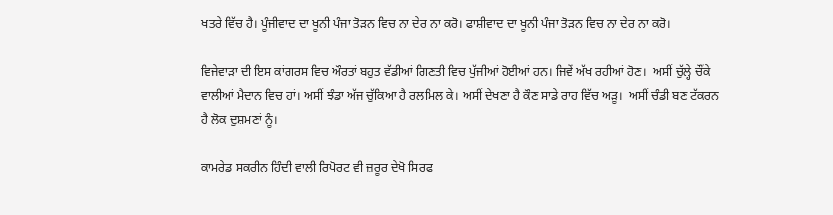ਖਤਰੇ ਵਿੱਚ ਹੈ। ਪੂੰਜੀਵਾਦ ਦਾ ਖੂਨੀ ਪੰਜਾ ਤੋੜਨ ਵਿਚ ਨਾ ਦੇਰ ਨਾ ਕਰੋ। ਫਾਸ਼ੀਵਾਦ ਦਾ ਖੂਨੀ ਪੰਜਾ ਤੋੜਨ ਵਿਚ ਨਾ ਦੇਰ ਨਾ ਕਰੋ।

ਵਿਜੇਵਾੜਾ ਦੀ ਇਸ ਕਾਂਗਰਸ ਵਿਚ ਔਰਤਾਂ ਬਹੁਤ ਵੱਡੀਆਂ ਗਿਣਤੀ ਵਿਚ ਪੁੱਜੀਆਂ ਹੋਈਆਂ ਹਨ। ਜਿਵੇਂ ਅੱਖ ਰਹੀਆਂ ਹੋਣ।  ਅਸੀਂ ਚੁੱਲ੍ਹੇ ਚੌਂਕੇ ਵਾਲੀਆਂ ਮੈਦਾਨ ਵਿਚ ਹਾਂ। ਅਸੀਂ ਝੰਡਾ ਅੱਜ ਚੁੱਕਿਆ ਹੈ ਰਲਮਿਲ ਕੇ। ਅਸੀਂ ਦੇਖਣਾ ਹੈ ਕੌਣ ਸਾਡੇ ਰਾਹ ਵਿੱਚ ਅੜੂ।  ਅਸੀਂ ਚੰਡੀ ਬਣ ਟੱਕਰਨ ਹੈ ਲੋਕ ਦੁਸ਼ਮਣਾਂ ਨੂੰ।

ਕਾਮਰੇਡ ਸਕਰੀਨ ਹਿੰਦੀ ਵਾਲੀ ਰਿਪੋਰਟ ਵੀ ਜ਼ਰੂਰ ਦੇਖੋ ਸਿਰਫ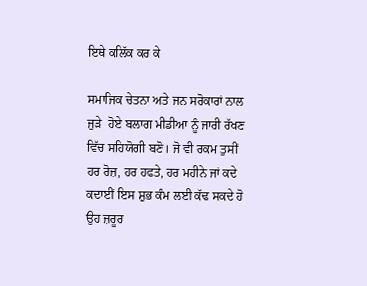ਇਥੇ ਕਲਿੱਕ ਕਰ ਕੇ

ਸਮਾਜਿਕ ਚੇਤਨਾ ਅਤੇ ਜਨ ਸਰੋਕਾਰਾਂ ਨਾਲ ਜੁੜੇ  ਹੋਏ ਬਲਾਗ ਮੀਡੀਆ ਨੂੰ ਜਾਰੀ ਰੱਖਣ ਵਿੱਚ ਸਹਿਯੋਗੀ ਬਣੋ। ਜੋ ਵੀ ਰਕਮ ਤੁਸੀਂ ਹਰ ਰੋਜ਼, ਹਰ ਹਫਤੇ, ਹਰ ਮਹੀਨੇ ਜਾਂ ਕਦੇ ਕਦਾਈਂ ਇਸ ਸ਼ੁਭ ਕੰਮ ਲਈ ਕੱਢ ਸਕਦੇ ਹੋ ਉਹ ਜ਼ਰੂਰ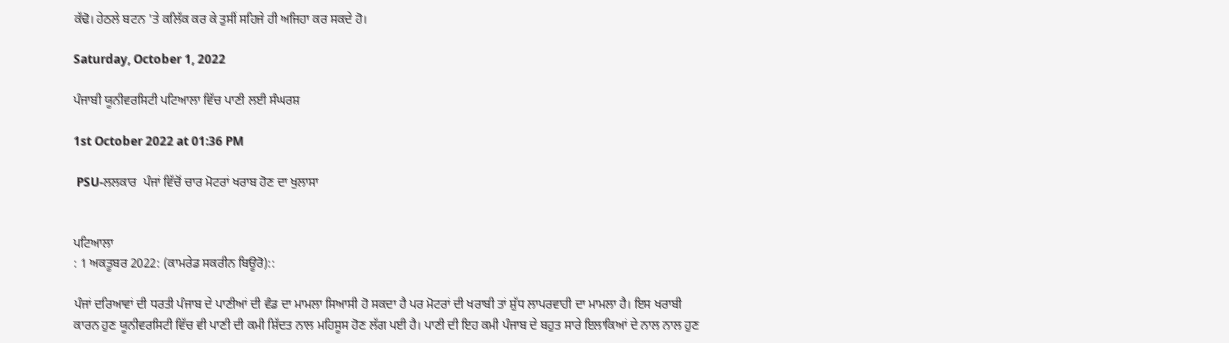ਕੱਢੋ। ਹੇਠਲੇ ਬਟਨ 'ਤੇ ਕਲਿੱਕ ਕਰ ਕੇ ਤੁਸੀਂ ਸਹਿਜੇ ਹੀ ਅਜਿਹਾ ਕਰ ਸਕਦੇ ਹੋ।

Saturday, October 1, 2022

ਪੰਜਾਬੀ ਯੂਨੀਵਰਸਿਟੀ ਪਟਿਆਲਾ ਵਿੱਚ ਪਾਣੀ ਲਈ ਸੰਘਰਸ਼

1st October 2022 at 01:36 PM

 PSU-ਲਲਕਾਰ  ਪੰਜਾਂ ਵਿੱਚੋਂ ਚਾਰ ਮੋਟਰਾਂ ਖਰਾਬ ਹੋਣ ਦਾ ਖੁਲਾਸਾ


ਪਟਿਆਲਾ
: 1 ਅਕਤੂਬਰ 2022: (ਕਾਮਰੇਡ ਸਕਰੀਨ ਬਿਊਰੋ)::

ਪੰਜਾਂ ਦਰਿਆਵਾਂ ਦੀ ਧਰਤੀ ਪੰਜਾਬ ਦੇ ਪਾਣੀਆਂ ਦੀ ਵੰਡ ਦਾ ਮਾਮਲਾ ਸਿਆਸੀ ਹੋ ਸਕਦਾ ਹੈ ਪਰ ਮੋਟਰਾਂ ਦੀ ਖਰਾਬੀ ਤਾਂ ਸ਼ੁੱਧ ਲਾਪਰਵਾਹੀ ਦਾ ਮਾਮਲਾ ਹੈ। ਇਸ ਖਰਾਬੀ ਕਾਰਨ ਹੁਣ ਯੂਨੀਵਰਸਿਟੀ ਵਿੱਚ ਵੀ ਪਾਣੀ ਦੀ ਕਮੀ ਸ਼ਿੱਦਤ ਨਾਲ ਮਹਿਸੂਸ ਹੋਣ ਲੱਗ ਪਈ ਹੈ। ਪਾਣੀ ਦੀ ਇਹ ਕਮੀ ਪੰਜਾਬ ਦੇ ਬਹੁਤ ਸਾਰੇ ਇਲਾਕਿਆਂ ਦੇ ਨਾਲ ਨਾਲ ਹੁਣ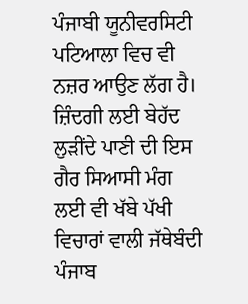ਪੰਜਾਬੀ ਯੂਨੀਵਰਸਿਟੀ ਪਟਿਆਲਾ ਵਿਚ ਵੀ ਨਜ਼ਰ ਆਉਣ ਲੱਗ ਹੈ। ਜ਼ਿੰਦਗੀ ਲਈ ਬੇਹੱਦ ਲੁੜੀਂਦੇ ਪਾਣੀ ਦੀ ਇਸ ਗੈਰ ਸਿਆਸੀ ਮੰਗ ਲਈ ਵੀ ਖੱਬੇ ਪੱਖੀ ਵਿਚਾਰਾਂ ਵਾਲੀ ਜੱਥੇਬੰਦੀ ਪੰਜਾਬ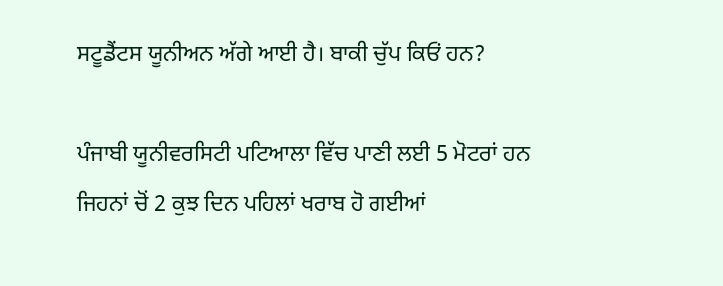ਸਟੂਡੈਂਟਸ ਯੂਨੀਅਨ ਅੱਗੇ ਆਈ ਹੈ। ਬਾਕੀ ਚੁੱਪ ਕਿਓਂ ਹਨ?

ਪੰਜਾਬੀ ਯੂਨੀਵਰਸਿਟੀ ਪਟਿਆਲਾ ਵਿੱਚ ਪਾਣੀ ਲਈ 5 ਮੋਟਰਾਂ ਹਨ ਜਿਹਨਾਂ ਚੋਂ 2 ਕੁਝ ਦਿਨ ਪਹਿਲਾਂ ਖਰਾਬ ਹੋ ਗਈਆਂ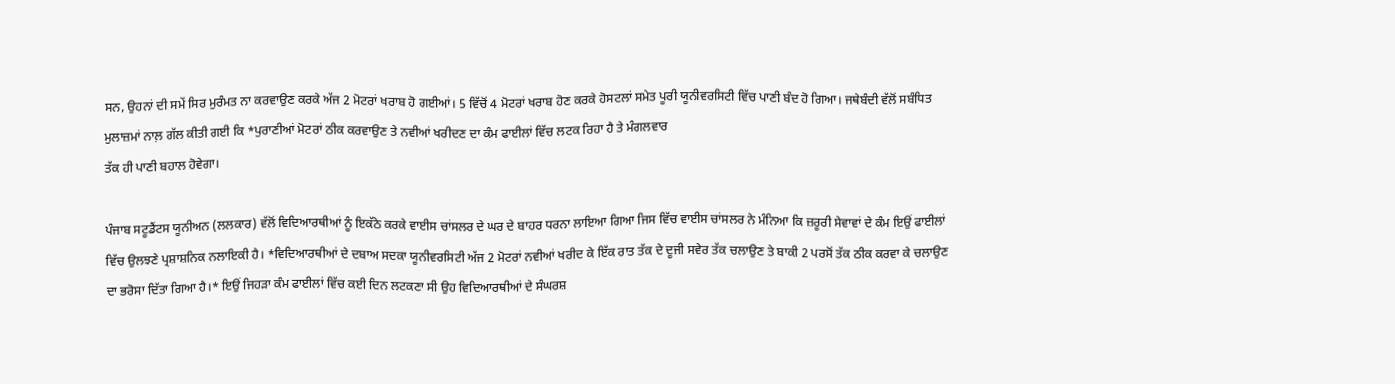ਸਨ, ਉਹਨਾਂ ਦੀ ਸਮੇਂ ਸਿਰ ਮੁਰੰਮਤ ਨਾ ਕਰਵਾਉਣ ਕਰਕੇ ਅੱਜ 2 ਮੋਟਰਾਂ ਖਰਾਬ ਹੋ ਗਈਆਂ। 5 ਵਿੱਚੋਂ 4 ਮੋਟਰਾਂ ਖਰਾਬ ਹੋਣ ਕਰਕੇ ਹੋਸਟਲਾਂ ਸਮੇਤ ਪੂਰੀ ਯੂਨੀਵਰਸਿਟੀ ਵਿੱਚ ਪਾਣੀ ਬੰਦ ਹੋ ਗਿਆ। ਜਥੇਬੰਦੀ ਵੱਲੋਂ ਸਬੰਧਿਤ ਮੁਲਾਜ਼ਮਾਂ ਨਾਲ਼ ਗੱਲ ਕੀਤੀ ਗਈ ਕਿ *ਪੁਰਾਣੀਆਂ ਮੋਟਰਾਂ ਠੀਕ ਕਰਵਾਉਣ ਤੇ ਨਵੀਆਂ ਖਰੀਦਣ ਦਾ ਕੰਮ ਫਾਈਲਾਂ ਵਿੱਚ ਲਟਕ ਰਿਹਾ ਹੈ ਤੇ ਮੰਗਲਵਾਰ
ਤੱਕ ਹੀ ਪਾਣੀ ਬਹਾਲ ਹੋਵੇਗਾ।

ਪੰਜਾਬ ਸਟੂਡੈਂਟਸ ਯੂਨੀਅਨ (ਲਲਕਾਰ) ਵੱਲੋਂ ਵਿਦਿਆਰਥੀਆਂ ਨੂੰ ਇਕੱਠੇ ਕਰਕੇ ਵਾਈਸ ਚਾਂਸਲਰ ਦੇ ਘਰ ਦੇ ਬਾਹਰ ਧਰਨਾ ਲਾਇਆ ਗਿਆ ਜਿਸ ਵਿੱਚ ਵਾਈਸ ਚਾਂਸਲਰ ਨੇ ਮੰਨਿਆ ਕਿ ਜ਼ਰੂਰੀ ਸੇਵਾਵਾਂ ਦੇ ਕੰਮ ਇਉਂ ਫਾਈਲਾਂ ਵਿੱਚ ਉਲਝਣੇ ਪ੍ਰਸ਼ਾਸ਼ਨਿਕ ਨਲਾਇਕੀ ਹੈ। *ਵਿਦਿਆਰਥੀਆਂ ਦੇ ਦਬਾਅ ਸਦਕਾ ਯੂਨੀਵਰਸਿਟੀ ਅੱਜ 2 ਮੋਟਰਾਂ ਨਵੀਆਂ ਖਰੀਦ ਕੇ ਇੱਕ ਰਾਤ ਤੱਕ ਦੇ ਦੂਜੀ ਸਵੇਰ ਤੱਕ ਚਲਾਉਣ ਤੇ ਬਾਕੀ 2 ਪਰਸੋਂ ਤੱਕ ਠੀਕ ਕਰਵਾ ਕੇ ਚਲਾਉਣ ਦਾ ਭਰੋਸਾ ਦਿੱਤਾ ਗਿਆ ਹੈ।* ਇਉਂ ਜਿਹੜਾ ਕੰਮ ਫਾਈਲਾਂ ਵਿੱਚ ਕਈ ਦਿਨ ਲਟਕਣਾ ਸੀ ਉਹ ਵਿਦਿਆਰਥੀਆਂ ਦੇ ਸੰਘਰਸ਼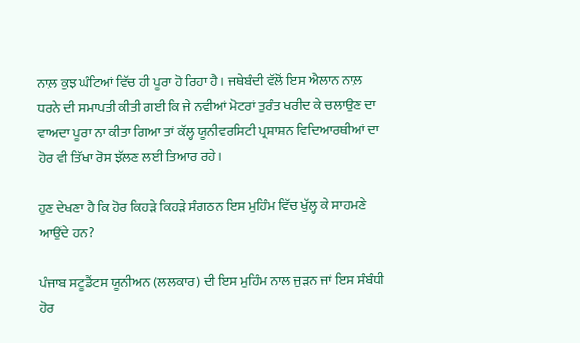ਨਾਲ਼ ਕੁਝ ਘੰਟਿਆਂ ਵਿੱਚ ਹੀ ਪੂਰਾ ਹੋ ਰਿਹਾ ਹੈ। ਜਥੇਬੰਦੀ ਵੱਲੋਂ ਇਸ ਐਲਾਨ ਨਾਲ਼ ਧਰਨੇ ਦੀ ਸਮਾਪਤੀ ਕੀਤੀ ਗਈ ਕਿ ਜੇ ਨਵੀਆਂ ਮੋਟਰਾਂ ਤੁਰੰਤ ਖਰੀਦ ਕੇ ਚਲਾਉਣ ਦਾ ਵਾਅਦਾ ਪੂਰਾ ਨਾ ਕੀਤਾ ਗਿਆ ਤਾਂ ਕੱਲ੍ਹ ਯੂਨੀਵਰਸਿਟੀ ਪ੍ਰਸ਼ਾਸ਼ਨ ਵਿਦਿਆਰਥੀਆਂ ਦਾ ਹੋਰ ਵੀ ਤਿੱਖਾ ਰੋਸ ਝੱਲਣ ਲਈ ਤਿਆਰ ਰਹੇ।

ਹੁਣ ਦੇਖਣਾ ਹੈ ਕਿ ਹੋਰ ਕਿਹੜੇ ਕਿਹੜੇ ਸੰਗਠਨ ਇਸ ਮੁਹਿੰਮ ਵਿੱਚ ਖੁੱਲ੍ਹ ਕੇ ਸਾਹਮਣੇ ਆਉਂਦੇ ਹਨ?

ਪੰਜਾਬ ਸਟੂਡੈਂਟਸ ਯੂਨੀਅਨ (ਲਲਕਾਰ) ਦੀ ਇਸ ਮੁਹਿੰਮ ਨਾਲ ਜੁੜਨ ਜਾਂ ਇਸ ਸੰਬੰਧੀ ਹੋਰ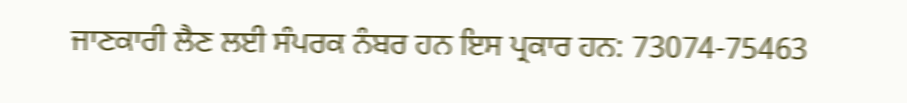ਜਾਣਕਾਰੀ ਲੈਣ ਲਈ ਸੰਪਰਕ ਨੰਬਰ ਹਨ ਇਸ ਪ੍ਰਕਾਰ ਹਨ: 73074-75463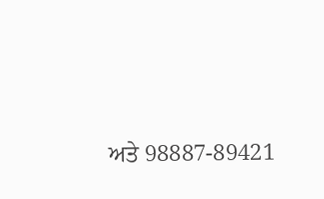ਅਤੇ 98887-89421